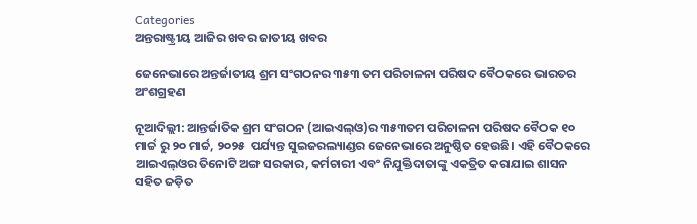Categories
ଅନ୍ତରାଷ୍ଟ୍ରୀୟ ଆଜିର ଖବର ଜାତୀୟ ଖବର

ଜେନେଭାରେ ଅନ୍ତର୍ଜାତୀୟ ଶ୍ରମ ସଂଗଠନର ୩୫୩ ତମ ପରିଚାଳନା ପରିଷଦ ବୈଠକରେ ଭାରତର ଅଂଶଗ୍ରହଣ

ନୂଆଦିଲ୍ଲୀ: ଆନ୍ତର୍ଜାତିକ ଶ୍ରମ ସଂଗଠନ (ଆଇଏଲ୍‍ଓ)ର ୩୫୩ତମ ପରିଚାଳନା ପରିଷଦ ବୈଠକ ୧୦ ମାର୍ଚ୍ଚ ରୁ ୨୦ ମାର୍ଚ୍ଚ, ୨୦୨୫  ପର୍ଯ୍ୟନ୍ତ ସୁଇଜରଲ୍ୟାଣ୍ଡର ଜେନେଭାରେ ଅନୁଷ୍ଠିତ ହେଉଛି। ଏହି ବୈଠକରେ ଆଇଏଲ୍‍ଓର ତିନୋଟି ଅଙ୍ଗ ସରକାର, କର୍ମଚାରୀ ଏବଂ ନିଯୁକ୍ତିଦାତାଙ୍କୁ ଏକତ୍ରିତ କରାଯାଇ ଶାସନ ସହିତ ଜଡ଼ିତ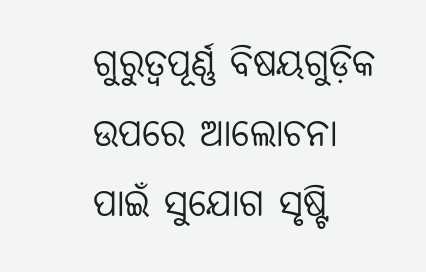ଗୁରୁତ୍ୱପୂର୍ଣ୍ଣ ବିଷୟଗୁଡ଼ିକ ଉପରେ ଆଲୋଚନା ପାଇଁ ସୁଯୋଗ ସୃଷ୍ଟି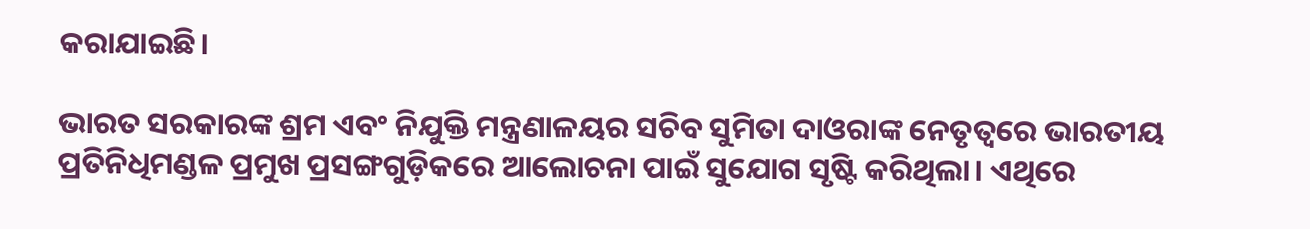କରାଯାଇଛି।

ଭାରତ ସରକାରଙ୍କ ଶ୍ରମ ଏବଂ ନିଯୁକ୍ତି ମନ୍ତ୍ରଣାଳୟର ସଚିବ ସୁମିତା ଦାଓରାଙ୍କ ନେତୃତ୍ୱରେ ଭାରତୀୟ ପ୍ରତିନିଧିମଣ୍ଡଳ ପ୍ରମୁଖ ପ୍ରସଙ୍ଗଗୁଡ଼ିକରେ ଆଲୋଚନା ପାଇଁ ସୁଯୋଗ ସୃଷ୍ଟି କରିଥିଲା। ଏଥିରେ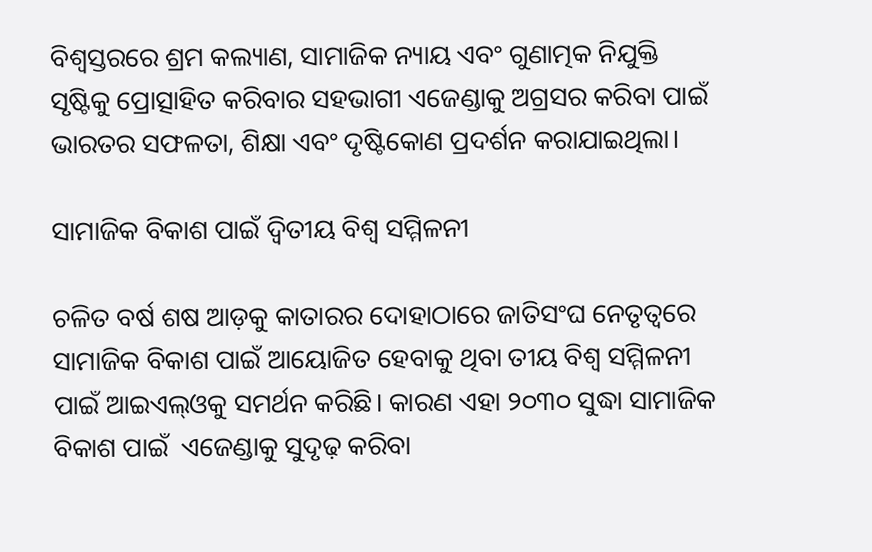ବିଶ୍ୱସ୍ତରରେ ଶ୍ରମ କଲ୍ୟାଣ, ସାମାଜିକ ନ୍ୟାୟ ଏବଂ ଗୁଣାତ୍ମକ ନିଯୁକ୍ତି ସୃଷ୍ଟିକୁ ପ୍ରୋତ୍ସାହିତ କରିବାର ସହଭାଗୀ ଏଜେଣ୍ଡାକୁ ଅଗ୍ରସର କରିବା ପାଇଁ ଭାରତର ସଫଳତା, ଶିକ୍ଷା ଏବଂ ଦୃଷ୍ଟିକୋଣ ପ୍ରଦର୍ଶନ କରାଯାଇଥିଲା।

ସାମାଜିକ ବିକାଶ ପାଇଁ ଦ୍ୱିତୀୟ ବିଶ୍ୱ ସମ୍ମିଳନୀ

ଚଳିତ ବର୍ଷ ଶଷ ଆଡ଼କୁ କାତାରର ଦୋହାଠାରେ ଜାତିସଂଘ ନେତୃତ୍ୱରେ ସାମାଜିକ ବିକାଶ ପାଇଁ ଆୟୋଜିତ ହେବାକୁ ଥିବା ତୀୟ ବିଶ୍ୱ ସମ୍ମିଳନୀ ପାଇଁ ଆଇଏଲ୍‍ଓକୁ ସମର୍ଥନ କରିଛି। କାରଣ ଏହା ୨୦୩୦ ସୁଦ୍ଧା ସାମାଜିକ ବିକାଶ ପାଇଁ  ଏଜେଣ୍ଡାକୁ ସୁଦୃଢ଼ କରିବା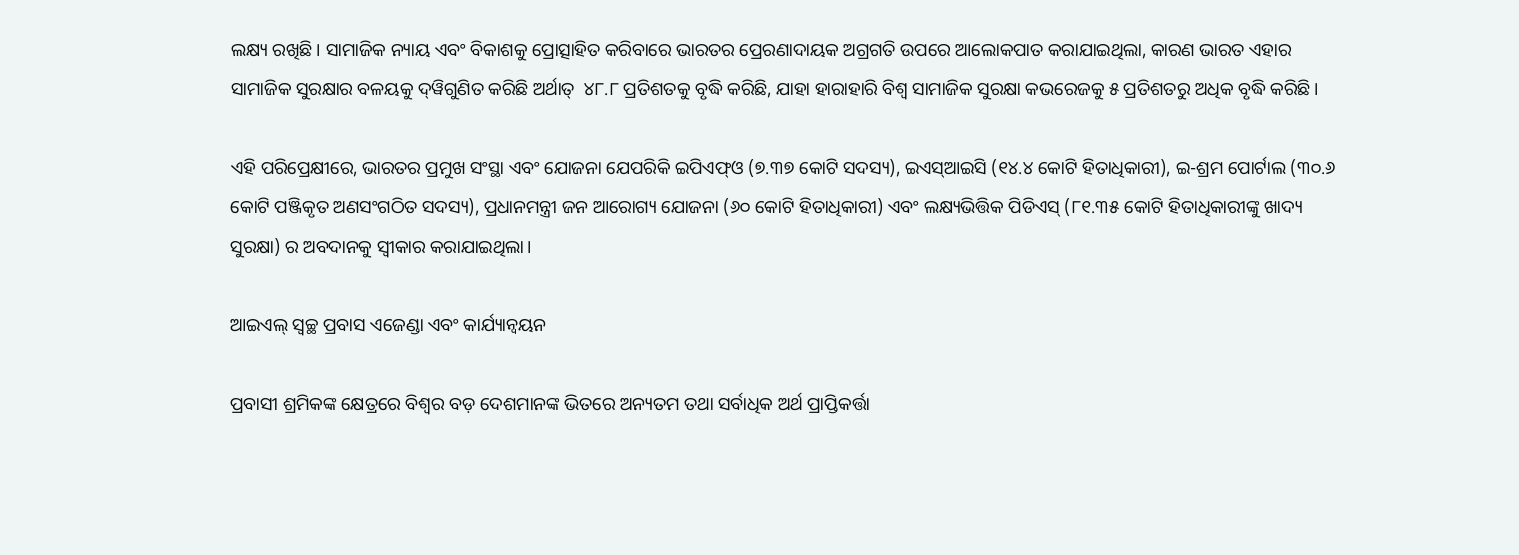ଲକ୍ଷ୍ୟ ରଖିଛି। ସାମାଜିକ ନ୍ୟାୟ ଏବଂ ବିକାଶକୁ ପ୍ରୋତ୍ସାହିତ କରିବାରେ ଭାରତର ପ୍ରେରଣାଦାୟକ ଅଗ୍ରଗତି ଉପରେ ଆଲୋକପାତ କରାଯାଇଥିଲା, କାରଣ ଭାରତ ଏହାର ସାମାଜିକ ସୁରକ୍ଷାର ବଳୟକୁ ଦ୍‍ୱିଗୁଣିତ କରିଛି ଅର୍ଥାତ୍‍  ୪୮.୮ ପ୍ରତିଶତକୁ ବୃଦ୍ଧି କରିଛି, ଯାହା ହାରାହାରି ବିଶ୍ୱ ସାମାଜିକ ସୁରକ୍ଷା କଭରେଜକୁ ୫ ପ୍ରତିଶତରୁ ଅଧିକ ବୃଦ୍ଧି କରିଛି।

ଏହି ପରିପ୍ରେକ୍ଷୀରେ, ଭାରତର ପ୍ରମୁଖ ସଂସ୍ଥା ଏବଂ ଯୋଜନା ଯେପରିକି ଇପିଏଫ୍‍ଓ (୭.୩୭ କୋଟି ସଦସ୍ୟ), ଇଏସ୍‍ଆଇସି (୧୪.୪ କୋଟି ହିତାଧିକାରୀ), ଇ-ଶ୍ରମ ପୋର୍ଟାଲ (୩୦.୬ କୋଟି ପଞ୍ଜିକୃତ ଅଣସଂଗଠିତ ସଦସ୍ୟ), ପ୍ରଧାନମନ୍ତ୍ରୀ ଜନ ଆରୋଗ୍ୟ ଯୋଜନା (୬୦ କୋଟି ହିତାଧିକାରୀ) ଏବଂ ଲକ୍ଷ୍ୟଭିତ୍ତିକ ପିଡିଏସ୍‍ (୮୧.୩୫ କୋଟି ହିତାଧିକାରୀଙ୍କୁ ଖାଦ୍ୟ ସୁରକ୍ଷା) ର ଅବଦାନକୁ ସ୍ୱୀକାର କରାଯାଇଥିଲା।

ଆଇଏଲ୍ ସ୍ୱଚ୍ଛ ପ୍ରବାସ ଏଜେଣ୍ଡା ଏବଂ କାର୍ଯ୍ୟାନ୍ୱୟନ

ପ୍ରବାସୀ ଶ୍ରମିକଙ୍କ କ୍ଷେତ୍ରରେ ବିଶ୍ୱର ବଡ଼ ଦେଶମାନଙ୍କ ଭିତରେ ଅନ୍ୟତମ ତଥା ସର୍ବାଧିକ ଅର୍ଥ ପ୍ରାପ୍ତିକର୍ତ୍ତା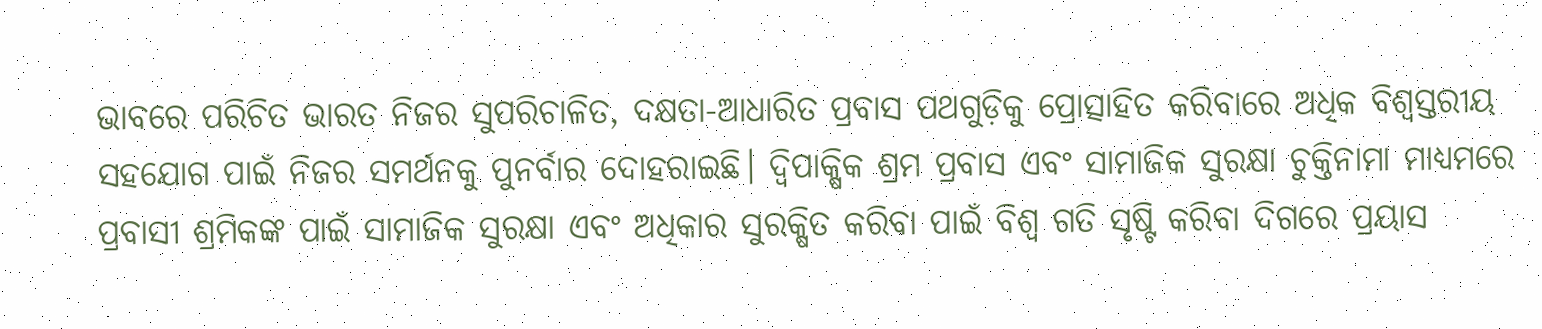ଭାବରେ ପରିଚିତ ଭାରତ ନିଜର ସୁପରିଚାଳିତ, ଦକ୍ଷତା-ଆଧାରିତ ପ୍ରବାସ ପଥଗୁଡ଼ିକୁ ପ୍ରୋତ୍ସାହିତ କରିବାରେ ଅଧିକ ବିଶ୍ୱସ୍ତରୀୟ ସହଯୋଗ ପାଇଁ ନିଜର ସମର୍ଥନକୁ ପୁନର୍ବାର ଦୋହରାଇଛି। ଦ୍ୱିପାକ୍ଷିକ ଶ୍ରମ ପ୍ରବାସ ଏବଂ ସାମାଜିକ ସୁରକ୍ଷା ଚୁକ୍ତିନାମା ମାଧ୍ୟମରେ ପ୍ରବାସୀ ଶ୍ରମିକଙ୍କ ପାଇଁ ସାମାଜିକ ସୁରକ୍ଷା ଏବଂ ଅଧିକାର ସୁରକ୍ଷିତ କରିବା ପାଇଁ ବିଶ୍ୱ ଗତି ସୃଷ୍ଟି କରିବା ଦିଗରେ ପ୍ରୟାସ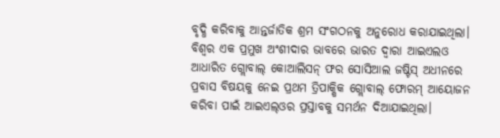ବୃଦ୍ଧି କରିବାକୁ ଆନ୍ତର୍ଜାତିକ ଶ୍ରମ ସଂଗଠନକୁ ଅନୁରୋଧ କରାଯାଇଥିଲା। ବିଶ୍ୱର ଏକ ପ୍ରମୁଖ ଅଂଶୀଦାର ଭାବରେ ଭାରତ ଦ୍ୱାରା ଆଇଏଲଓ ଆଧାରିତ ଗ୍ଲୋବାଲ୍ କୋଆଲିସନ୍ ଫର ସୋସିଆଲ ଜଷ୍ଟିସ୍ ଅଧୀନରେ ପ୍ରବାସ ବିଷୟକୁ ନେଇ ପ୍ରଥମ ତ୍ରିପାକ୍ଷିକ ଗ୍ଲୋବାଲ୍ ଫୋରମ୍ ଆୟୋଜନ କରିବା ପାଇଁ ଆଇଏଲ୍‍ଓର ପ୍ରସ୍ତାବକୁ ସମର୍ଥନ ଦିଆଯାଇଥିଲା।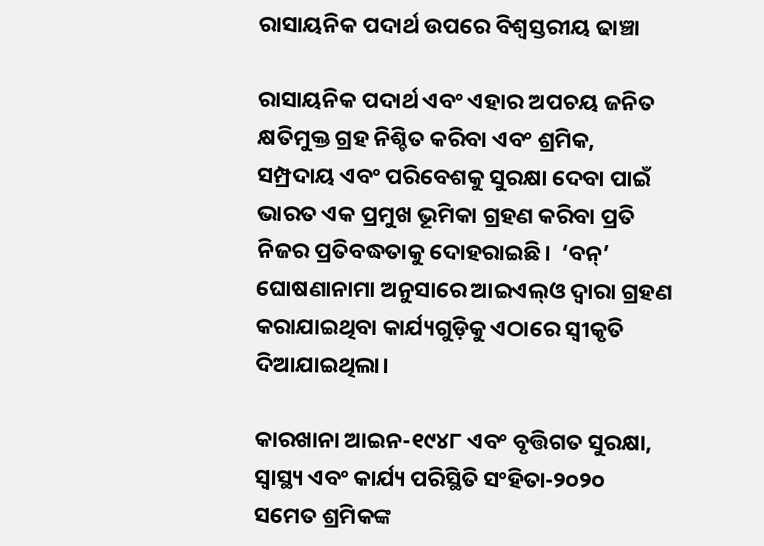ରାସାୟନିକ ପଦାର୍ଥ ଉପରେ ବିଶ୍ୱସ୍ତରୀୟ ଢାଞ୍ଚା

ରାସାୟନିକ ପଦାର୍ଥ ଏବଂ ଏହାର ଅପଚୟ ଜନିତ କ୍ଷତିମୁକ୍ତ ଗ୍ରହ ନିଶ୍ଚିତ କରିବା ଏବଂ ଶ୍ରମିକ, ସମ୍ପ୍ରଦାୟ ଏବଂ ପରିବେଶକୁ ସୁରକ୍ଷା ଦେବା ପାଇଁ ଭାରତ ଏକ ପ୍ରମୁଖ ଭୂମିକା ଗ୍ରହଣ କରିବା ପ୍ରତି ନିଜର ପ୍ରତିବଦ୍ଧତାକୁ ଦୋହରାଇଛି।  ‘ବନ୍’ ଘୋଷଣାନାମା ଅନୁସାରେ ଆଇଏଲ୍‍ଓ ଦ୍ୱାରା ଗ୍ରହଣ କରାଯାଇଥିବା କାର୍ଯ୍ୟଗୁଡ଼ିକୁ ଏଠାରେ ସ୍ୱୀକୃତି ଦିଆଯାଇଥିଲା।

କାରଖାନା ଆଇନ-୧୯୪୮ ଏବଂ ବୃତ୍ତିଗତ ସୁରକ୍ଷା, ସ୍ୱାସ୍ଥ୍ୟ ଏବଂ କାର୍ଯ୍ୟ ପରିସ୍ଥିତି ସଂହିତା-୨୦୨୦ ସମେତ ଶ୍ରମିକଙ୍କ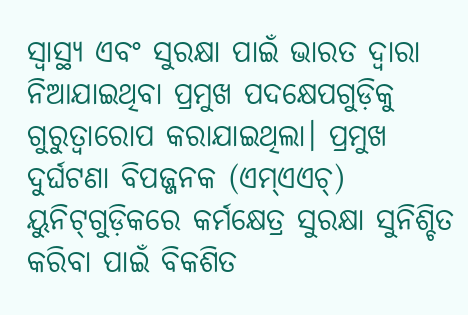ସ୍ୱାସ୍ଥ୍ୟ ଏବଂ ସୁରକ୍ଷା ପାଇଁ ଭାରତ ଦ୍ୱାରା ନିଆଯାଇଥିବା ପ୍ରମୁଖ ପଦକ୍ଷେପଗୁଡ଼ିକୁ ଗୁରୁତ୍ୱାରୋପ କରାଯାଇଥିଲା। ପ୍ରମୁଖ ଦୁର୍ଘଟଣା ବିପଜ୍ଜନକ (ଏମ୍‍ଏଏଚ୍‍) ୟୁନିଟ୍‌ଗୁଡ଼ିକରେ କର୍ମକ୍ଷେତ୍ର ସୁରକ୍ଷା ସୁନିଶ୍ଚିତ କରିବା ପାଇଁ ବିକଶିତ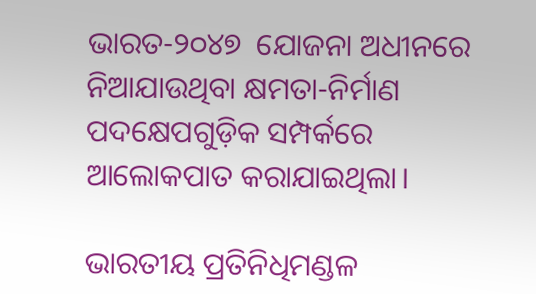ଭାରତ-୨୦୪୭  ଯୋଜନା ଅଧୀନରେ ନିଆଯାଉଥିବା କ୍ଷମତା-ନିର୍ମାଣ ପଦକ୍ଷେପଗୁଡ଼ିକ ସମ୍ପର୍କରେ ଆଲୋକପାତ କରାଯାଇଥିଲା।

ଭାରତୀୟ ପ୍ରତିନିଧିମଣ୍ଡଳ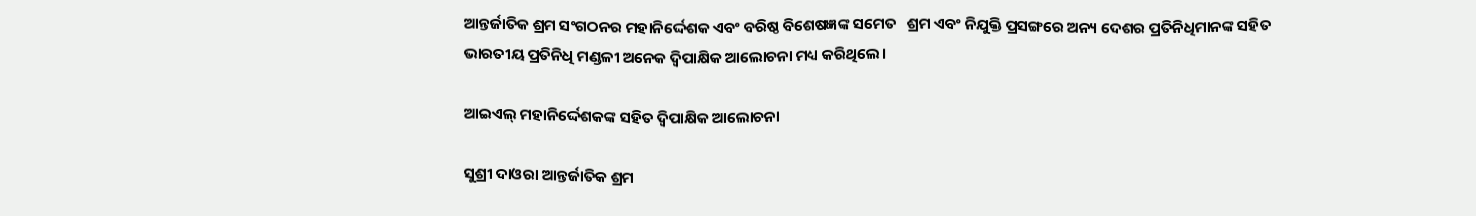ଆନ୍ତର୍ଜାତିକ ଶ୍ରମ ସଂଗଠନର ମହାନିର୍ଦ୍ଦେଶକ ଏବଂ ବରିଷ୍ଠ ବିଶେଷଜ୍ଞଙ୍କ ସମେତ   ଶ୍ରମ ଏବଂ ନିଯୁକ୍ତି ପ୍ରସଙ୍ଗରେ ଅନ୍ୟ ଦେଶର ପ୍ରତିନିଧିମାନଙ୍କ ସହିତ ଭାରତୀୟ ପ୍ରତିନିଧି ମଣ୍ଡଳୀ ଅନେକ ଦ୍ୱିପାକ୍ଷିକ ଆଲୋଚନା ମଧ୍ୟ କରିଥିଲେ।

ଆଇଏଲ୍ ମହାନିର୍ଦ୍ଦେଶକଙ୍କ ସହିତ ଦ୍ୱିପାକ୍ଷିକ ଆଲୋଚନା

ସୁଶ୍ରୀ ଦାଓରା ଆନ୍ତର୍ଜାତିକ ଶ୍ରମ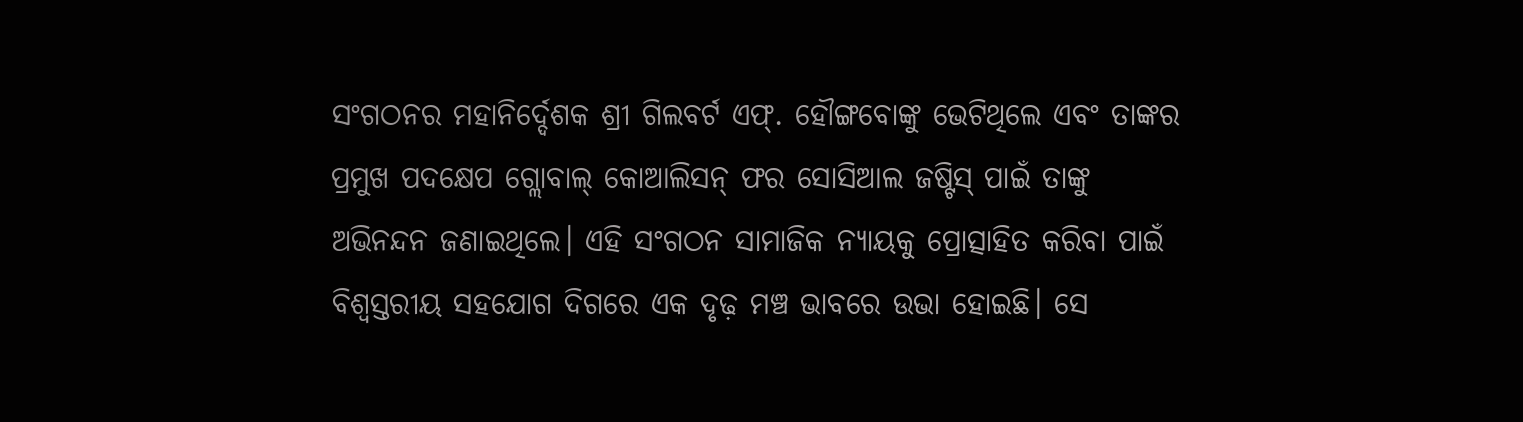ସଂଗଠନର ମହାନିର୍ଦ୍ଦେଶକ ଶ୍ରୀ ଗିଲବର୍ଟ ଏଫ୍. ହୌଙ୍ଗବୋଙ୍କୁ ଭେଟିଥିଲେ ଏବଂ ତାଙ୍କର ପ୍ରମୁଖ ପଦକ୍ଷେପ ଗ୍ଲୋବାଲ୍ କୋଆଲିସନ୍ ଫର ସୋସିଆଲ ଜଷ୍ଟିସ୍ ପାଇଁ ତାଙ୍କୁ ଅଭିନନ୍ଦନ ଜଣାଇଥିଲେ। ଏହି ସଂଗଠନ ସାମାଜିକ ନ୍ୟାୟକୁ ପ୍ରୋତ୍ସାହିତ କରିବା ପାଇଁ ବିଶ୍ୱସ୍ତରୀୟ ସହଯୋଗ ଦିଗରେ ଏକ ଦୃଢ଼ ମଞ୍ଚ ଭାବରେ ଉଭା ହୋଇଛି। ସେ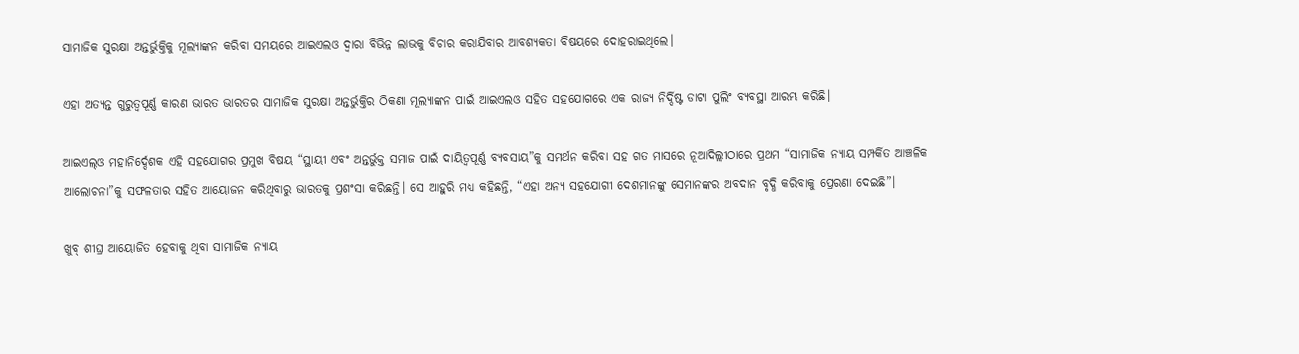ସାମାଜିକ ସୁରକ୍ଷା ଅନ୍ତର୍ଭୁକ୍ତିକୁ ମୂଲ୍ୟାଙ୍କନ କରିବା ସମୟରେ ଆଇଏଲଓ ଦ୍ୱାରା ବିଭିନ୍ନ ଲାଭକୁ ବିଚାର କରାଯିବାର ଆବଶ୍ୟକତା ବିଷୟରେ ଦୋହରାଇଥିଲେ।

ଏହା ଅତ୍ୟନ୍ତ ଗୁରୁତ୍ୱପୂର୍ଣ୍ଣ କାରଣ ଭାରତ ଭାରତର ସାମାଜିକ ସୁରକ୍ଷା ଅନ୍ତର୍ଭୁକ୍ତିର ଠିକଣା ମୂଲ୍ୟାଙ୍କନ ପାଇଁ ଆଇଏଲଓ ସହିତ ସହଯୋଗରେ ଏକ ରାଜ୍ୟ ନିର୍ଦ୍ଦିଷ୍ଟ ଡାଟା ପୁଲିଂ ବ୍ୟବସ୍ଥା ଆରମ୍ଭ କରିଛି।

ଆଇଏଲ୍‍ଓ ମହାନିର୍ଦ୍ଦେଶକ ଏହି ସହଯୋଗର ପ୍ରମୁଖ ବିଷୟ “ସ୍ଥାୟୀ ଏବଂ ଅନ୍ତର୍ଭୁକ୍ତ ସମାଜ ପାଇଁ ଦାୟିତ୍ୱପୂର୍ଣ୍ଣ ବ୍ୟବସାୟ”କୁ ସମର୍ଥନ କରିବା ସହ ଗତ ମାସରେ ନୂଆଦିଲ୍ଲୀଠାରେ ପ୍ରଥମ “ସାମାଜିକ ନ୍ୟାୟ ସମ୍ପର୍କିତ ଆଞ୍ଚଳିକ ଆଲୋଚନା”କୁ ସଫଳତାର ସହିତ ଆୟୋଜନ କରିଥିବାରୁ ଭାରତକୁ ପ୍ରଶଂସା କରିଛନ୍ତି। ସେ ଆହୁରି ମଧ୍ୟ କହିଛନ୍ତି, “ଏହା ଅନ୍ୟ ସହଯୋଗୀ ଦେଶମାନଙ୍କୁ ସେମାନଙ୍କର ଅବଦାନ ବୃଦ୍ଧି କରିବାକୁ ପ୍ରେରଣା ଦେଇଛି”।

ଖୁବ୍‍ ଶୀଘ୍ର ଆୟୋଜିତ ହେବାକୁ ଥିବା ସାମାଜିକ ନ୍ୟାୟ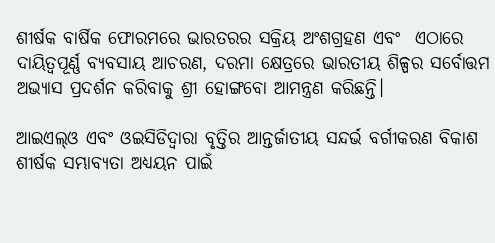ଶୀର୍ଷକ ବାର୍ଷିକ ଫୋରମରେ ଭାରତରର ସକ୍ରିୟ ଅଂଶଗ୍ରହଣ ଏବଂ  ଏଠାରେ ଦାୟିତ୍ୱପୂର୍ଣ୍ଣ ବ୍ୟବସାୟ ଆଚରଣ, ଦରମା କ୍ଷେତ୍ରରେ ଭାରତୀୟ ଶିଳ୍ପର ସର୍ବୋତ୍ତମ ଅଭ୍ୟାସ ପ୍ରଦର୍ଶନ କରିବାକୁ ଶ୍ରୀ ହୋଙ୍ଗବୋ ଆମନ୍ତ୍ରଣ କରିଛନ୍ତି।

ଆଇଏଲ୍‍ଓ ଏବଂ ଓଇସିଡିଦ୍ୱାରା ବୃତ୍ତିର ଆନ୍ତର୍ଜାତୀୟ ସନ୍ଦର୍ଭ ବର୍ଗୀକରଣ ବିକାଶ ଶୀର୍ଷକ ସମ୍ଭାବ୍ୟତା ଅଧ୍ୟୟନ ପାଇଁ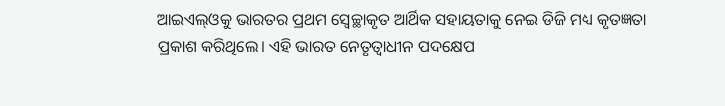ଆଇଏଲ୍‍ଓକୁ ଭାରତର ପ୍ରଥମ ସ୍ୱେଚ୍ଛାକୃତ ଆର୍ଥିକ ସହାୟତାକୁ ନେଇ ଡିଜି ମଧ୍ୟ କୃତଜ୍ଞତା ପ୍ରକାଶ କରିଥିଲେ। ଏହି ଭାରତ ନେତୃତ୍ୱାଧୀନ ପଦକ୍ଷେପ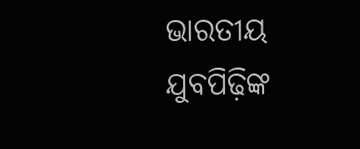ଭାରତୀୟ ଯୁବପିଢ଼ିଙ୍କ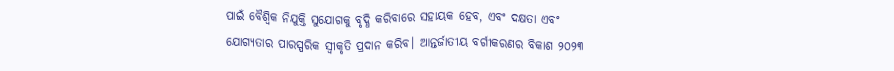ପାଇଁ ବୈଶ୍ୱିକ ନିଯୁକ୍ତି ସୁଯୋଗକୁ ବୃଦ୍ଧି କରିବାରେ ସହାୟକ ହେବ, ଏବଂ ଦକ୍ଷତା ଏବଂ ଯୋଗ୍ୟତାର ପାରସ୍ପରିକ ସ୍ୱୀକୃତି ପ୍ରଦାନ କରିବ। ଆନ୍ତର୍ଜାତୀୟ ବର୍ଗୀକରଣର ବିକାଶ ୨୦୨୩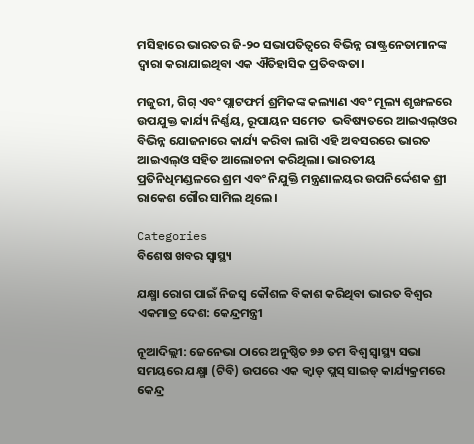ମସିହାରେ ଭାରତର ଜି-୨୦ ସଭାପତିତ୍ୱରେ ବିଭିନ୍ନ ରାଷ୍ଟ୍ରନେତାମାନଙ୍କ ଦ୍ୱାରା କରାଯାଇଥିବା ଏକ ଐତିହାସିକ ପ୍ରତିବଦ୍ଧତା।

ମଜୁରୀ, ଗିଗ୍ ଏବଂ ପ୍ଲାଟଫର୍ମ ଶ୍ରମିକଙ୍କ କଲ୍ୟାଣ ଏବଂ ମୂଲ୍ୟ ଶୃଙ୍ଖଳରେ ଉପଯୁକ୍ତ କାର୍ଯ୍ୟ ନିର୍ଣ୍ଣୟ, ରୂପାୟନ ସମେତ  ଭବିଷ୍ୟତରେ ଆଇଏଲ୍‍ଓର ବିଭିନ୍ନ ଯୋଜନାରେ କାର୍ଯ୍ୟ କରିବା ଲାଗି ଏହି ଅବସରରେ ଭାରତ  ଆଇଏଲ୍‍ଓ ସହିତ ଆଲୋଚନା କରିଥିଲା। ଭାରତୀୟ ପ୍ରତିନିଧିମଣ୍ଡଳରେ ଶ୍ରମ ଏବଂ ନିଯୁକ୍ତି ମନ୍ତ୍ରଣାଳୟର ଉପନିର୍ଦ୍ଦେଶକ ଶ୍ରୀ ରାକେଶ ଗୌର ସାମିଲ ଥିଲେ।

Categories
ବିଶେଷ ଖବର ସ୍ବାସ୍ଥ୍ୟ

ଯକ୍ଷ୍ମା ରୋଗ ପାଇଁ ନିଜସ୍ୱ କୌଶଳ ବିକାଶ କରିଥିବା ଭାରତ ବିଶ୍ୱର ଏକମାତ୍ର ଦେଶ: କେନ୍ଦ୍ରମନ୍ତ୍ରୀ

ନୂଆଦିଲ୍ଲୀ: ଜେନେଭା ଠାରେ ଅନୁଷ୍ଠିତ ୭୬ ତମ ବିଶ୍ୱ ସ୍ୱାସ୍ଥ୍ୟ ସଭା ସମୟରେ ଯକ୍ଷ୍ମା (ଟିବି) ଉପରେ ଏକ କ୍ୱାଡ୍ ପ୍ଲସ୍ ସାଇଡ୍ କାର୍ଯ୍ୟକ୍ରମରେ କେନ୍ଦ୍ର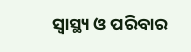ସ୍ୱାସ୍ଥ୍ୟ ଓ ପରିବାର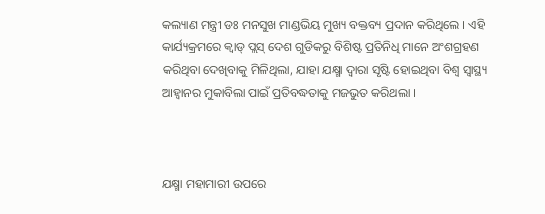କଲ୍ୟାଣ ମନ୍ତ୍ରୀ ଡଃ ମନସୁଖ ମାଣ୍ଡଭିୟ ମୁଖ୍ୟ ବକ୍ତବ୍ୟ ପ୍ରଦାନ କରିଥିଲେ । ଏହି କାର୍ଯ୍ୟକ୍ରମରେ କ୍ୱାଡ୍ ପ୍ଲସ୍ ଦେଶ ଗୁଡିକରୁ ବିଶିଷ୍ଟ ପ୍ରତିନିଧି ମାନେ ଅଂଶଗ୍ରହଣ କରିଥିବା ଦେଖିବାକୁ ମିଳିଥିଲା, ଯାହା ଯକ୍ଷ୍ମା ଦ୍ୱାରା ସୃଷ୍ଟି ହୋଇଥିବା ବିଶ୍ୱ ସ୍ୱାସ୍ଥ୍ୟ ଆହ୍ୱାନର ମୁକାବିଲା ପାଇଁ ପ୍ରତିବଦ୍ଧତାକୁ ମଜଭୁତ କରିଥଲା ।



ଯକ୍ଷ୍ମା ମହାମାରୀ ଉପରେ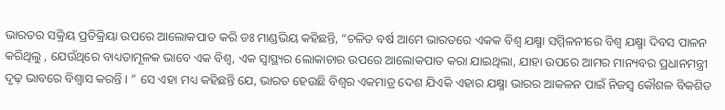ଭାରତର ସକ୍ରିୟ ପ୍ରତିକ୍ରିୟା ଉପରେ ଆଲୋକପାତ କରି ଡଃ ମାଣ୍ଡଭିୟ କହିଛନ୍ତି, “ଚଳିତ ବର୍ଷ ଆମେ ଭାରତରେ ଏକକ ବିଶ୍ୱ ଯକ୍ଷ୍ମା ସମ୍ମିଳନୀରେ ବିଶ୍ୱ ଯକ୍ଷ୍ମା ଦିବସ ପାଳନ କରିଥିଲୁ , ଯେଉଁଥିରେ ବାଧ୍ୟତାମୂଳକ ଭାବେ ଏକ ବିଶ୍ୱ, ଏକ ସ୍ୱାସ୍ଥ୍ୟର ଲୋକାଚାର ଉପରେ ଆଲୋକପାତ କରା ଯାଇଥିଲା, ଯାହା ଉପରେ ଆମର ମାନ୍ୟବର ପ୍ରଧାନମନ୍ତ୍ରୀ ଦୃଢ଼ ଭାବରେ ବିଶ୍ୱାସ କରନ୍ତି । ” ସେ ଏହା ମଧ୍ୟ କହିଛନ୍ତି ଯେ, ଭାରତ ହେଉଛି ବିଶ୍ୱର ଏକମାତ୍ର ଦେଶ ଯିଏକି ଏହାର ଯକ୍ଷ୍ମା ଭାରର ଆକଳନ ପାଇଁ ନିଜସ୍ୱ କୌଶଳ ବିକଶିତ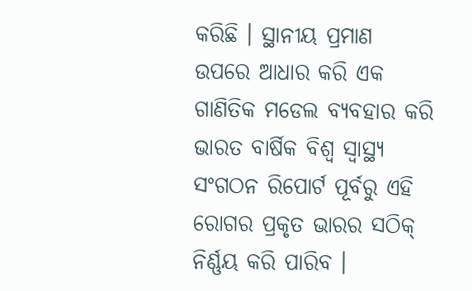କରିଛି । ସ୍ଥାନୀୟ ପ୍ରମାଣ ଉପରେ ଆଧାର କରି ଏକ ଗାଣିତିକ ମଡେଲ ବ୍ୟବହାର କରି ଭାରତ ବାର୍ଷିକ ବିଶ୍ୱ ସ୍ୱାସ୍ଥ୍ୟ ସଂଗଠନ ରିପୋର୍ଟ ପୂର୍ବରୁ ଏହି ରୋଗର ପ୍ରକୃତ ଭାରର ସଠିକ୍ ନିର୍ଣ୍ଣୟ କରି ପାରିବ ।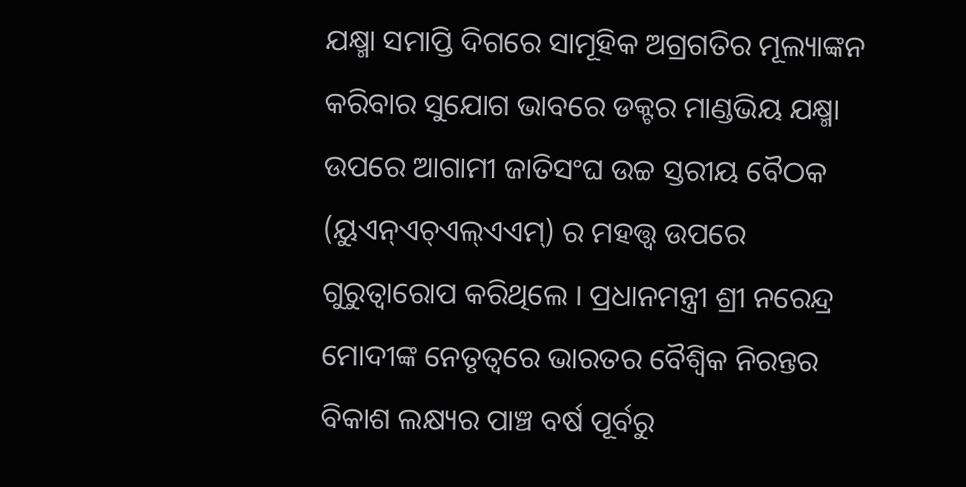ଯକ୍ଷ୍ମା ସମାପ୍ତି ଦିଗରେ ସାମୂହିକ ଅଗ୍ରଗତିର ମୂଲ୍ୟାଙ୍କନ କରିବାର ସୁଯୋଗ ଭାବରେ ଡକ୍ଟର ମାଣ୍ଡଭିୟ ଯକ୍ଷ୍ମା ଉପରେ ଆଗାମୀ ଜାତିସଂଘ ଉଚ୍ଚ ସ୍ତରୀୟ ବୈଠକ (ୟୁଏନ୍‌ଏଚ୍‌ଏଲ୍‌ଏଏମ୍‌) ର ମହତ୍ତ୍ୱ ଉପରେ ଗୁରୁତ୍ୱାରୋପ କରିଥିଲେ । ପ୍ରଧାନମନ୍ତ୍ରୀ ଶ୍ରୀ ନରେନ୍ଦ୍ର ମୋଦୀଙ୍କ ନେତୃତ୍ୱରେ ଭାରତର ବୈଶ୍ୱିକ ନିରନ୍ତର ବିକାଶ ଲକ୍ଷ୍ୟର ପାଞ୍ଚ ବର୍ଷ ପୂର୍ବରୁ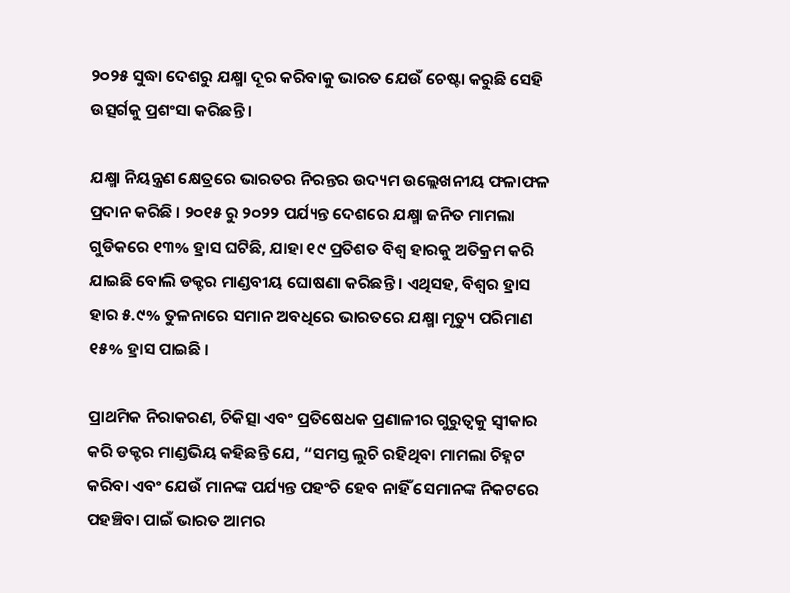୨୦୨୫ ସୁଦ୍ଧା ଦେଶରୁ ଯକ୍ଷ୍ମା ଦୂର କରିବାକୁ ଭାରତ ଯେଉଁ ଚେଷ୍ଟା କରୁଛି ସେହି ଉତ୍ସର୍ଗକୁ ପ୍ରଶଂସା କରିଛନ୍ତି ।

ଯକ୍ଷ୍ମା ନିୟନ୍ତ୍ରଣ କ୍ଷେତ୍ରରେ ଭାରତର ନିରନ୍ତର ଉଦ୍ୟମ ଉଲ୍ଲେଖନୀୟ ଫଳାଫଳ ପ୍ରଦାନ କରିଛି । ୨୦୧୫ ରୁ ୨୦୨୨ ପର୍ଯ୍ୟନ୍ତ ଦେଶରେ ଯକ୍ଷ୍ମା ଜନିତ ମାମଲା ଗୁଡିକରେ ୧୩% ହ୍ରାସ ଘଟିଛି, ଯାହା ୧୯ ପ୍ରତିଶତ ବିଶ୍ୱ ହାରକୁ ଅତିକ୍ରମ କରି ଯାଇଛି ବୋଲି ଡକ୍ଟର ମାଣ୍ଡବୀୟ ଘୋଷଣା କରିଛନ୍ତି । ଏଥିସହ, ବିଶ୍ୱର ହ୍ରାସ ହାର ୫.୯% ତୁଳନାରେ ସମାନ ଅବଧିରେ ଭାରତରେ ଯକ୍ଷ୍ମା ମୃତ୍ୟୁ ପରିମାଣ ୧୫% ହ୍ରାସ ପାଇଛି ।

ପ୍ରାଥମିକ ନିରାକରଣ, ଚିକିତ୍ସା ଏବଂ ପ୍ରତିଷେଧକ ପ୍ରଣାଳୀର ଗୁରୁତ୍ୱକୁ ସ୍ୱୀକାର କରି ଡକ୍ଟର ମାଣ୍ଡଭିୟ କହିଛନ୍ତି ଯେ, “ସମସ୍ତ ଲୁଚି ରହିଥିବା ମାମଲା ଚିହ୍ନଟ କରିବା ଏବଂ ଯେଉଁ ମାନଙ୍କ ପର୍ଯ୍ୟନ୍ତ ପହଂଚି ହେବ ନାହିଁ ସେମାନଙ୍କ ନିକଟରେ ପହଞ୍ଚିବା ପାଇଁ ଭାରତ ଆମର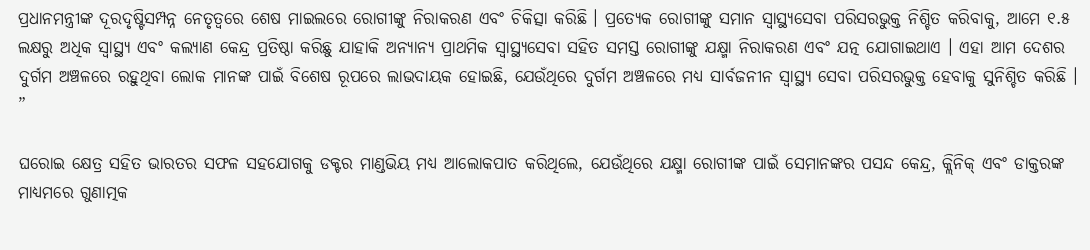ପ୍ରଧାନମନ୍ତ୍ରୀଙ୍କ ଦୂରଦୃଷ୍ଟିସମ୍ପନ୍ନ ନେତୃତ୍ୱରେ ଶେଷ ମାଇଲରେ ରୋଗୀଙ୍କୁ ନିରାକରଣ ଏବଂ ଚିକିତ୍ସା କରିଛି । ପ୍ରତ୍ୟେକ ରୋଗୀଙ୍କୁ ସମାନ ସ୍ୱାସ୍ଥ୍ୟସେବା ପରିସରଭୁକ୍ତ ନିଶ୍ଚିତ କରିବାକୁ, ଆମେ ୧.୫ ଲକ୍ଷରୁ ଅଧିକ ସ୍ୱାସ୍ଥ୍ୟ ଏବଂ କଲ୍ୟାଣ କେନ୍ଦ୍ର ପ୍ରତିଷ୍ଠା କରିଛୁ ଯାହାକି ଅନ୍ୟାନ୍ୟ ପ୍ରାଥମିକ ସ୍ୱାସ୍ଥ୍ୟସେବା ସହିତ ସମସ୍ତ ରୋଗୀଙ୍କୁ ଯକ୍ଷ୍ମା ନିରାକରଣ ଏବଂ ଯତ୍ନ ଯୋଗାଇଥାଏ । ଏହା ଆମ ଦେଶର ଦୁର୍ଗମ ଅଞ୍ଚଳରେ ରହୁଥିବା ଲୋକ ମାନଙ୍କ ପାଇଁ ବିଶେଷ ରୂପରେ ଲାଭଦାୟକ ହୋଇଛି, ଯେଉଁଥିରେ ଦୁର୍ଗମ ଅଞ୍ଚଳରେ ମଧ୍ୟ ସାର୍ବଜନୀନ ସ୍ୱାସ୍ଥ୍ୟ ସେବା ପରିସରଭୁକ୍ତ ହେବାକୁ ସୁନିଶ୍ଚିତ କରିଛି । ”

ଘରୋଇ କ୍ଷେତ୍ର ସହିତ ଭାରତର ସଫଳ ସହଯୋଗକୁ ଡକ୍ଟର ମାଣ୍ଡଭିୟ ମଧ୍ୟ ଆଲୋକପାତ କରିଥିଲେ, ଯେଉଁଥିରେ ଯକ୍ଷ୍ମା ରୋଗୀଙ୍କ ପାଇଁ ସେମାନଙ୍କର ପସନ୍ଦ କେନ୍ଦ୍ର, କ୍ଲିନିକ୍ ଏବଂ ଡାକ୍ତରଙ୍କ ମାଧ୍ୟମରେ ଗୁଣାତ୍ମକ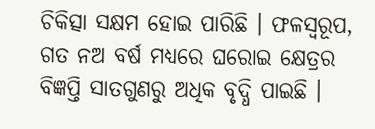ଚିକିତ୍ସା ସକ୍ଷମ ହୋଇ ପାରିଛି । ଫଳସ୍ୱରୂପ, ଗତ ନଅ ବର୍ଷ ମଧ୍ୟରେ ଘରୋଇ କ୍ଷେତ୍ରର ବିଜ୍ଞପ୍ତି ସାତଗୁଣରୁ ଅଧିକ ବୃଦ୍ଧି ପାଇଛି ।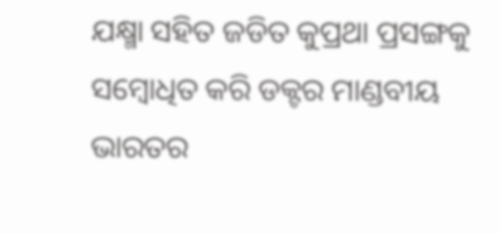ଯକ୍ଷ୍ମା ସହିତ ଜଡିତ କୁପ୍ରଥା ପ୍ରସଙ୍ଗକୁ ସମ୍ବୋଧିତ କରି ଡକ୍ଟର ମାଣ୍ଡବୀୟ ଭାରତର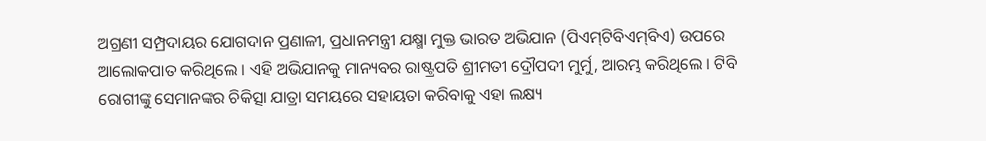ଅଗ୍ରଣୀ ସମ୍ପ୍ରଦାୟର ଯୋଗଦାନ ପ୍ରଣାଳୀ, ପ୍ରଧାନମନ୍ତ୍ରୀ ଯକ୍ଷ୍ମା ମୁକ୍ତ ଭାରତ ଅଭିଯାନ (ପିଏମ୍‌ଟିବିଏମ୍‌ବିଏ) ଉପରେ ଆଲୋକପାତ କରିଥିଲେ । ଏହି ଅଭିଯାନକୁ ମାନ୍ୟବର ରାଷ୍ଟ୍ରପତି ଶ୍ରୀମତୀ ଦ୍ରୌପଦୀ ମୁର୍ମୁ, ଆରମ୍ଭ କରିଥିଲେ । ଟିବି ରୋଗୀଙ୍କୁ ସେମାନଙ୍କର ଚିକିତ୍ସା ଯାତ୍ରା ସମୟରେ ସହାୟତା କରିବାକୁ ଏହା ଲକ୍ଷ୍ୟ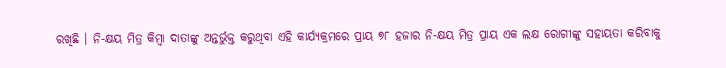ରଖିଛି । ନି-କ୍ଷୟ ମିତ୍ର କିମ୍ବା ଦାତାଙ୍କୁ ଅନ୍ତର୍ଭୁକ୍ତ କରୁଥିବା ଏହି କାର୍ଯ୍ୟକ୍ରମରେ ପ୍ରାୟ ୭୮ ହଜାର ନି-କ୍ଷୟ ମିତ୍ର ପ୍ରାୟ ଏକ ଲକ୍ଷ ରୋଗୀଙ୍କୁ ସହାୟତା କରିବାକୁ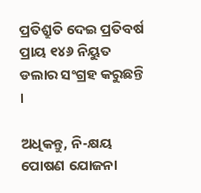ପ୍ରତିଶ୍ରୁତି ଦେଇ ପ୍ରତିବର୍ଷ ପ୍ରାୟ ୧୪୬ ନିୟୁତ ଡଲାର ସଂଗ୍ରହ କରୁଛନ୍ତି ।

ଅଧିକନ୍ତୁ, ନି-କ୍ଷୟ ପୋଷଣ ଯୋଜନା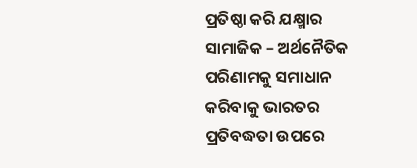ପ୍ରତିଷ୍ଠା କରି ଯକ୍ଷ୍ମାର ସାମାଜିକ – ଅର୍ଥନୈତିକ ପରିଣାମକୁ ସମାଧାନ କରିବାକୁ ଭାରତର ପ୍ରତିବଦ୍ଧତା ଉପରେ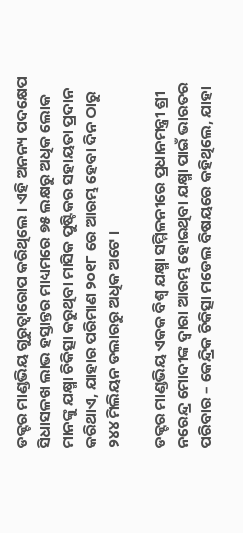ଡକ୍ଟର ମାଣ୍ଡଭିୟ ଗୁରୁତ୍ୱାରୋପ କରିଥିଲେ । ଏହି ଅନନ୍ୟ ପଦକ୍ଷେପ ସିଧାସଳଖ ଲାଭ ହସ୍ତାନ୍ତର ମାଧ୍ୟମରେ ୭୫ ଲକ୍ଷରୁ ଅଧିକ ଲୋକ ମାନଙ୍କୁ ଯକ୍ଷ୍ମା ଚିକିତ୍ସା କରୁଥିବା ମାସିକ ପୁଷ୍ଟିକର ସହାୟତା ପ୍ରଦାନ କରିଥାଏ, ଯାହାର ପରିମାଣ ୨୦୧୮ ରେ ଆରମ୍ଭ ହେବା ଦିନ ଠାରୁ ୨୪୪ ମିଲିୟନ ଡଲାରରୁ ଅଧିକ ଅଟେ ।

ଡକ୍ଟର ମାଣ୍ଡଭିୟ ଏକକ ବିଶ୍ୱ ଯକ୍ଷ୍ମା ସମ୍ମିଳନୀରେ ପ୍ରଧାନମନ୍ତ୍ରୀ ଶ୍ରୀ ନରେନ୍ଦ୍ର ମୋଦୀଙ୍କ ଦ୍ୱାରା ଆରମ୍ଭ ହୋଇଥିବା ଯକ୍ଷ୍ମା ପାଇଁ ଭାରତର ପରିବାର – କେନ୍ଦ୍ରିକ ଚିକିତ୍ସା ମଡେଲ ବିଷୟରେ କହିଥିଲେ, ଯାହା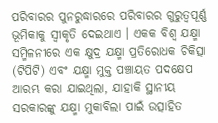ପରିବାରର ପୁନରୁଦ୍ଧାରରେ ପରିବାରର ଗୁରୁତ୍ୱପୂର୍ଣ୍ଣ ଭୂମିକାକୁ ସ୍ୱୀକୃତି ଦେଇଥାଏ । ଏକକ ବିଶ୍ୱ ଯକ୍ଷ୍ମା ସମ୍ମିଳନୀରେ ଏକ କ୍ଷୁଦ୍ର ଯକ୍ଷ୍ମା ପ୍ରତିରୋଧକ ଚିକିତ୍ସା (ଟିପିଟି) ଏବଂ ଯକ୍ଷ୍ମା ମୁକ୍ତ ପଞ୍ଚାୟତ ପଦକ୍ଷେପ ଆରମ୍ଭ କରା ଯାଇଥିଲା, ଯାହାକି ସ୍ଥାନୀୟ ସରକାରଙ୍କୁ ଯକ୍ଷ୍ମା ମୁକାବିଲା ପାଇଁ ଉତ୍ସାହିତ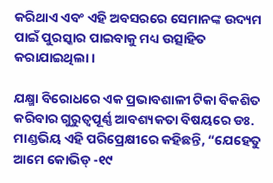କରିଥାଏ ଏବଂ ଏହି ଅବସରରେ ସେମାନଙ୍କ ଉଦ୍ୟମ ପାଇଁ ପୁରସ୍କାର ପାଇବାକୁ ମଧ୍ୟ ଉତ୍ସାହିତ କରାଯାଇଥିଲା ।

ଯକ୍ଷ୍ମା ବିରୋଧରେ ଏକ ପ୍ରଭାବଶାଳୀ ଟିକା ବିକଶିତ କରିବାର ଗୁରୁତ୍ୱପୂର୍ଣ୍ଣ ଆବଶ୍ୟକତା ବିଷୟରେ ଡଃ. ମାଣ୍ଡଭିୟ ଏହି ପରିପ୍ରେକ୍ଷୀରେ କହିଛନ୍ତି, “ଯେହେତୁ ଆମେ କୋଭିଡ୍ -୧୯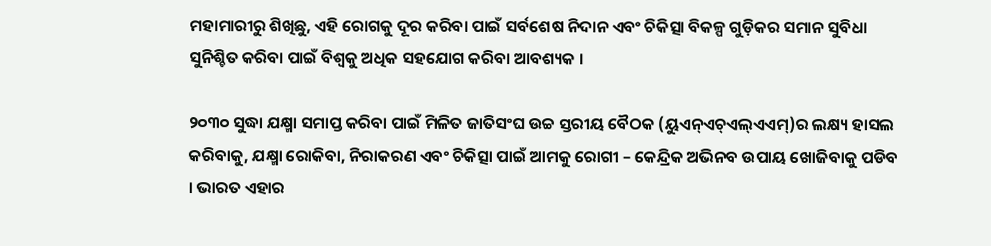ମହାମାରୀରୁ ଶିଖିଛୁ, ଏହି ରୋଗକୁ ଦୂର କରିବା ପାଇଁ ସର୍ବଶେଷ ନିଦାନ ଏବଂ ଚିକିତ୍ସା ବିକଳ୍ପ ଗୁଡ଼ିକର ସମାନ ସୁବିଧା ସୁନିଶ୍ଚିତ କରିବା ପାଇଁ ବିଶ୍ୱକୁ ଅଧିକ ସହଯୋଗ କରିବା ଆବଶ୍ୟକ ।

୨୦୩୦ ସୁଦ୍ଧା ଯକ୍ଷ୍ମା ସମାପ୍ତ କରିବା ପାଇଁ ମିଳିତ ଜାତିସଂଘ ଉଚ୍ଚ ସ୍ତରୀୟ ବୈଠକ (ୟୁଏନ୍‌ଏଚ୍‌ଏଲ୍‌ଏଏମ୍‌)ର ଲକ୍ଷ୍ୟ ହାସଲ କରିବାକୁ, ଯକ୍ଷ୍ମା ରୋକିବା, ନିରାକରଣ ଏବଂ ଚିକିତ୍ସା ପାଇଁ ଆମକୁ ରୋଗୀ – କେନ୍ଦ୍ରିକ ଅଭିନବ ଉପାୟ ଖୋଜିବାକୁ ପଡିବ । ଭାରତ ଏହାର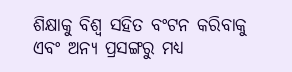ଶିକ୍ଷାକୁ ବିଶ୍ୱ ସହିତ ବଂଟନ କରିବାକୁ ଏବଂ ଅନ୍ୟ ପ୍ରସଙ୍ଗରୁ ମଧ୍ୟ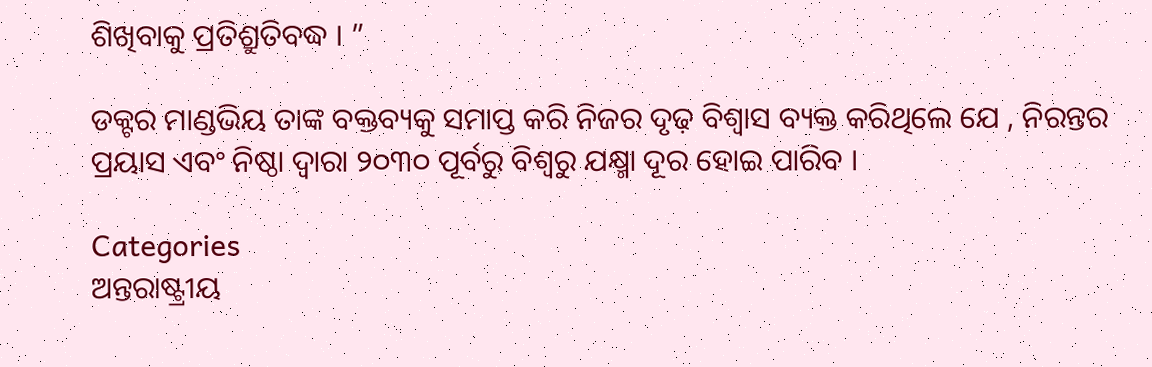ଶିଖିବାକୁ ପ୍ରତିଶ୍ରୁତିବଦ୍ଧ । ”

ଡକ୍ଟର ମାଣ୍ଡଭିୟ ତାଙ୍କ ବକ୍ତବ୍ୟକୁ ସମାପ୍ତ କରି ନିଜର ଦୃଢ଼ ବିଶ୍ୱାସ ବ୍ୟକ୍ତ କରିଥିଲେ ଯେ , ନିରନ୍ତର ପ୍ରୟାସ ଏବଂ ନିଷ୍ଠା ଦ୍ୱାରା ୨୦୩୦ ପୂର୍ବରୁ ବିଶ୍ୱରୁ ଯକ୍ଷ୍ମା ଦୂର ହୋଇ ପାରିବ ।

Categories
ଅନ୍ତରାଷ୍ଟ୍ରୀୟ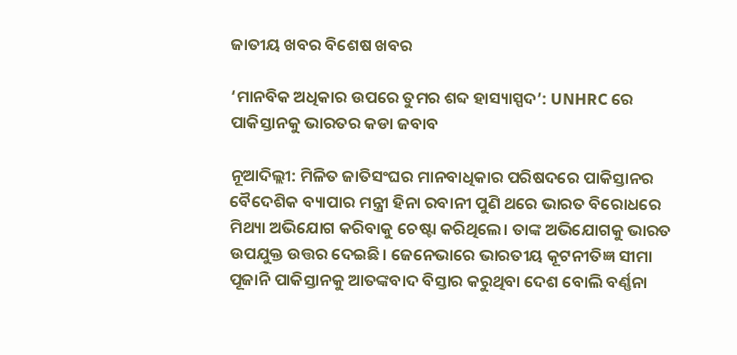ଜାତୀୟ ଖବର ବିଶେଷ ଖବର

‘ମାନବିକ ଅଧିକାର ଉପରେ ତୁମର ଶବ୍ଦ ହାସ୍ୟାସ୍ପଦ’: UNHRC ରେ ପାକିସ୍ତାନକୁ ଭାରତର କଡା ଜବାବ

ନୂଆଦିଲ୍ଲୀ: ମିଳିତ ଜାତିସଂଘର ମାନବାଧିକାର ପରିଷଦରେ ପାକିସ୍ତାନର ବୈଦେଶିକ ବ୍ୟାପାର ମନ୍ତ୍ରୀ ହିନା ରବାନୀ ପୁଣି ଥରେ ଭାରତ ବିରୋଧରେ ମିଥ୍ୟା ଅଭିଯୋଗ କରିବାକୁ ଚେଷ୍ଟା କରିଥିଲେ। ତାଙ୍କ ଅଭିଯୋଗକୁ ଭାରତ ଉପଯୁକ୍ତ ଉତ୍ତର ଦେଇଛି। ଜେନେଭାରେ ଭାରତୀୟ କୂଟନୀତିଜ୍ଞ ସୀମା ପୂଜାନି ପାକିସ୍ତାନକୁ ଆତଙ୍କବାଦ ବିସ୍ତାର କରୁଥିବା ଦେଶ ବୋଲି ବର୍ଣ୍ଣନା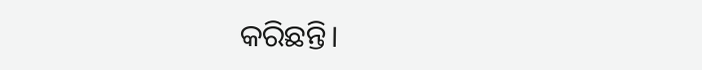କରିଛନ୍ତି।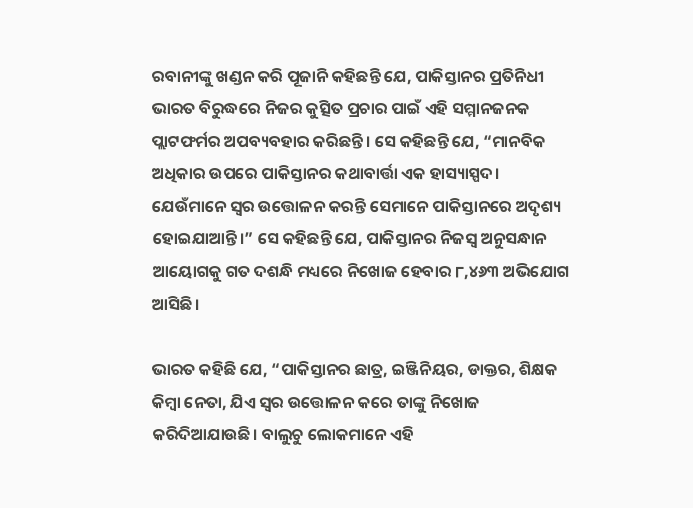ରବାନୀଙ୍କୁ ଖଣ୍ଡନ କରି ପୂଜାନି କହିଛନ୍ତି ଯେ, ପାକିସ୍ତାନର ପ୍ରତିନିଧୀ ଭାରତ ବିରୁଦ୍ଧରେ ନିଜର କୁତ୍ସିତ ପ୍ରଚାର ପାଇଁ ଏହି ସମ୍ମାନଜନକ ପ୍ଲାଟଫର୍ମର ଅପବ୍ୟବହାର କରିଛନ୍ତି। ସେ କହିଛନ୍ତି ଯେ, “ମାନବିକ ଅଧିକାର ଉପରେ ପାକିସ୍ତାନର କଥାବାର୍ତ୍ତା ଏକ ହାସ୍ୟାସ୍ପଦ। ଯେଉଁମାନେ ସ୍ୱର ଉତ୍ତୋଳନ କରନ୍ତି ସେମାନେ ପାକିସ୍ତାନରେ ଅଦୃଶ୍ୟ ହୋଇଯାଆନ୍ତି।” ସେ କହିଛନ୍ତି ଯେ, ପାକିସ୍ତାନର ନିଜସ୍ୱ ଅନୁସନ୍ଧାନ ଆୟୋଗକୁ ଗତ ଦଶନ୍ଧି ମଧ୍ୟରେ ନିଖୋଜ ହେବାର ୮,୪୬୩ ଅଭିଯୋଗ ଆସିଛି।

ଭାରତ କହିଛି ଯେ, “ପାକିସ୍ତାନର ଛାତ୍ର, ଇଞ୍ଜିନିୟର, ଡାକ୍ତର, ଶିକ୍ଷକ କିମ୍ବା ନେତା, ଯିଏ ସ୍ୱର ଉତ୍ତୋଳନ କରେ ତାଙ୍କୁ ନିଖୋଜ କରିଦିଆଯାଉଛି। ବାଲୁଚୁ ଲୋକମାନେ ଏହି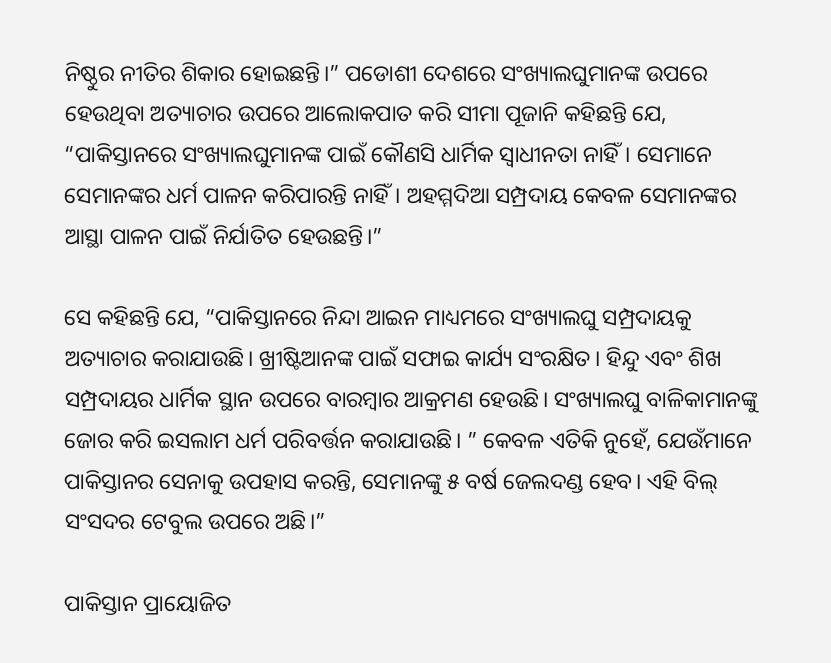ନିଷ୍ଠୁର ନୀତିର ଶିକାର ହୋଇଛନ୍ତି।” ପଡୋଶୀ ଦେଶରେ ସଂଖ୍ୟାଲଘୁମାନଙ୍କ ଉପରେ ହେଉଥିବା ଅତ୍ୟାଚାର ଉପରେ ଆଲୋକପାତ କରି ସୀମା ପୂଜାନି କହିଛନ୍ତି ଯେ, “ପାକିସ୍ତାନରେ ସଂଖ୍ୟାଲଘୁମାନଙ୍କ ପାଇଁ କୌଣସି ଧାର୍ମିକ ସ୍ୱାଧୀନତା ନାହିଁ। ସେମାନେ ସେମାନଙ୍କର ଧର୍ମ ପାଳନ କରିପାରନ୍ତି ନାହିଁ। ଅହମ୍ମଦିଆ ସମ୍ପ୍ରଦାୟ କେବଳ ସେମାନଙ୍କର ଆସ୍ଥା ପାଳନ ପାଇଁ ନିର୍ଯାତିତ ହେଉଛନ୍ତି।”

ସେ କହିଛନ୍ତି ଯେ, “ପାକିସ୍ତାନରେ ନିନ୍ଦା ଆଇନ ମାଧ୍ୟମରେ ସଂଖ୍ୟାଲଘୁ ସମ୍ପ୍ରଦାୟକୁ ଅତ୍ୟାଚାର କରାଯାଉଛି। ଖ୍ରୀଷ୍ଟିଆନଙ୍କ ପାଇଁ ସଫାଇ କାର୍ଯ୍ୟ ସଂରକ୍ଷିତ। ହିନ୍ଦୁ ଏବଂ ଶିଖ ସମ୍ପ୍ରଦାୟର ଧାର୍ମିକ ସ୍ଥାନ ଉପରେ ବାରମ୍ବାର ଆକ୍ରମଣ ହେଉଛି। ସଂଖ୍ୟାଲଘୁ ବାଳିକାମାନଙ୍କୁ ଜୋର କରି ଇସଲାମ ଧର୍ମ ପରିବର୍ତ୍ତନ କରାଯାଉଛି। ” କେବଳ ଏତିକି ନୁହେଁ, ଯେଉଁମାନେ ପାକିସ୍ତାନର ସେନାକୁ ଉପହାସ କରନ୍ତି, ସେମାନଙ୍କୁ ୫ ବର୍ଷ ଜେଲଦଣ୍ଡ ହେବ। ଏହି ବିଲ୍ ସଂସଦର ଟେବୁଲ ଉପରେ ଅଛି।”

ପାକିସ୍ତାନ ପ୍ରାୟୋଜିତ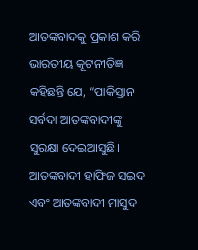ଆତଙ୍କବାଦକୁ ପ୍ରକାଶ କରି ଭାରତୀୟ କୂଟନୀତିଜ୍ଞ କହିଛନ୍ତି ଯେ, “ପାକିସ୍ତାନ ସର୍ବଦା ଆତଙ୍କବାଦୀଙ୍କୁ ସୁରକ୍ଷା ଦେଇଆସୁଛି। ଆତଙ୍କବାଦୀ ହାଫିଜ ସଇଦ ଏବଂ ଆତଙ୍କବାଦୀ ମାସୁଦ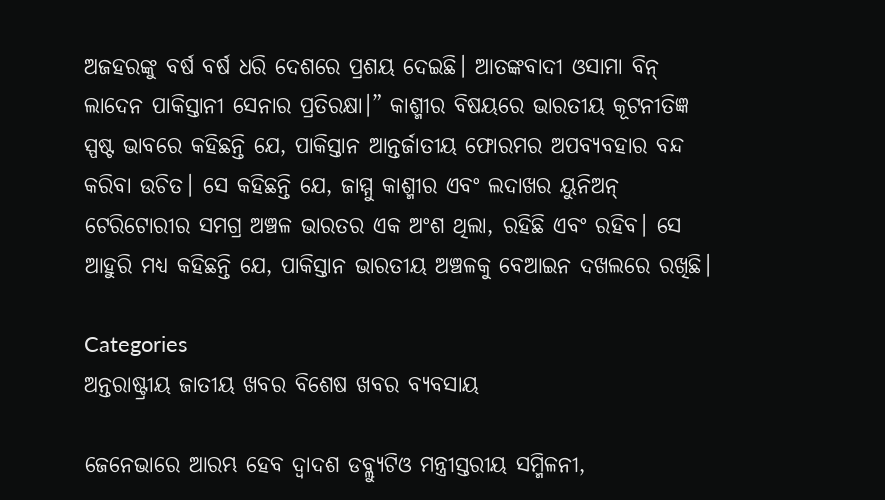ଅଜହରଙ୍କୁ ବର୍ଷ ବର୍ଷ ଧରି ଦେଶରେ ପ୍ରଶୟ ଦେଇଛି। ଆତଙ୍କବାଦୀ ଓସାମା ବିନ୍ ଲାଦେନ ପାକିସ୍ତାନୀ ସେନାର ପ୍ରତିରକ୍ଷା।” କାଶ୍ମୀର ବିଷୟରେ ଭାରତୀୟ କୂଟନୀତିଜ୍ଞ ସ୍ପଷ୍ଟ ଭାବରେ କହିଛନ୍ତି ଯେ, ପାକିସ୍ତାନ ଆନ୍ତର୍ଜାତୀୟ ଫୋରମର ଅପବ୍ୟବହାର ବନ୍ଦ କରିବା ଉଚିତ। ସେ କହିଛନ୍ତି ଯେ, ଜାମ୍ମୁ କାଶ୍ମୀର ଏବଂ ଲଦାଖର ୟୁନିଅନ୍ ଟେରିଟୋରୀର ସମଗ୍ର ଅଞ୍ଚଳ ଭାରତର ଏକ ଅଂଶ ଥିଲା, ରହିଛି ଏବଂ ରହିବ। ସେ ଆହୁରି ମଧ୍ୟ କହିଛନ୍ତି ଯେ, ପାକିସ୍ତାନ ଭାରତୀୟ ଅଞ୍ଚଳକୁ ବେଆଇନ ଦଖଲରେ ରଖିଛି।

Categories
ଅନ୍ତରାଷ୍ଟ୍ରୀୟ ଜାତୀୟ ଖବର ବିଶେଷ ଖବର ବ୍ୟବସାୟ

ଜେନେଭାରେ ଆରମ୍ଭ ହେବ ଦ୍ୱାଦଶ ଡବ୍ଲ୍ୟୁଟିଓ ମନ୍ତ୍ରୀସ୍ତରୀୟ ସମ୍ମିଳନୀ,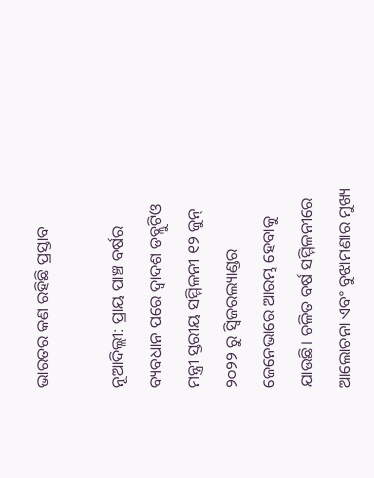ଭାରତର କଣ ରହିଛି ପ୍ରସ୍ତାବ

ନୂଆଦିଲ୍ଲୀ: ପ୍ରାୟ ପାଞ୍ଚ ବର୍ଷର ବ୍ୟବଧାନ ପରେ ଦ୍ୱାଦଶ ଡବ୍ଲୁଟିଓ ମନ୍ତ୍ରୀ ସ୍ତରୀୟ ସମ୍ମିଳନୀ ୧୨ ଜୁନ୍ ୨୦୨୨ ରୁ ସ୍ୱିଜରଲ୍ୟାଣ୍ଡର ଜେନେଭାରେ ଆରମ୍ଭ ହେବାକୁ ଯାଉଛି। ଚଳିତ ବର୍ଷ ସମ୍ମିଳନୀରେ ଆଲୋଚନା ଏବଂ ବୁଝାମଣାର ମୁଖ୍ୟ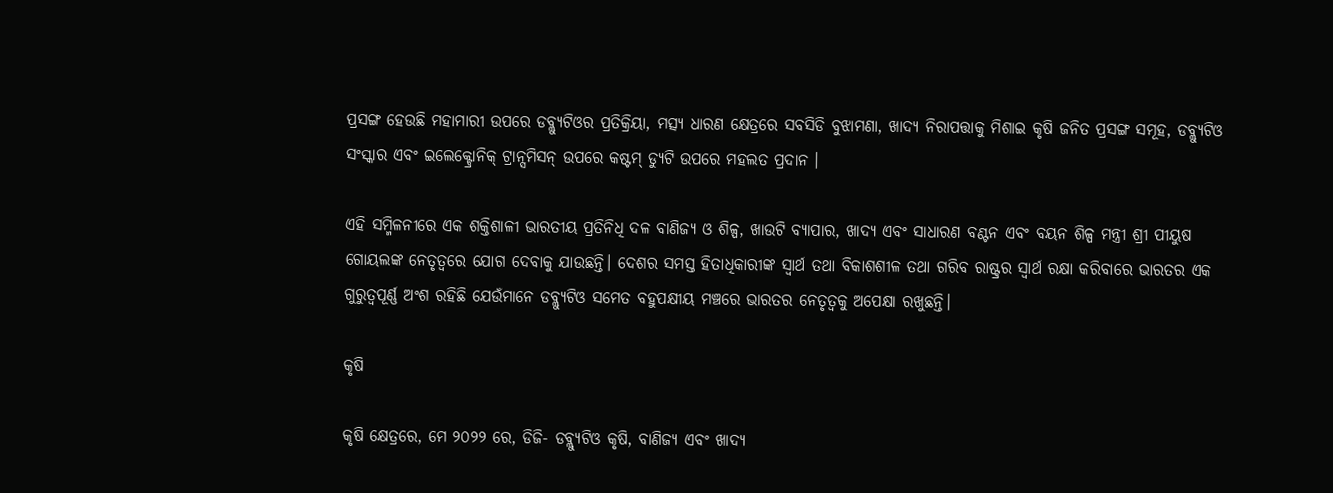ପ୍ରସଙ୍ଗ ହେଉଛି ମହାମାରୀ ଉପରେ ଡବ୍ଲ୍ୟୁଟିଓର ପ୍ରତିକ୍ରିୟା, ମତ୍ସ୍ୟ ଧାରଣ କ୍ଷେତ୍ରରେ ସବସିଡି ବୁଝାମଣା, ଖାଦ୍ୟ ନିରାପତ୍ତାକୁ ମିଶାଇ କୃଷି ଜନିତ ପ୍ରସଙ୍ଗ ସମୂହ, ଡବ୍ଲ୍ୟୁଟିଓ ସଂସ୍କାର ଏବଂ ଇଲେକ୍ଟ୍ରୋନିକ୍ ଟ୍ରାନ୍ସମିସନ୍ ଉପରେ କଷ୍ଟମ୍ ଡ୍ୟୁଟି ଉପରେ ମହଲତ ପ୍ରଦାନ ।

ଏହି ସମ୍ମିଳନୀରେ ଏକ ଶକ୍ତିଶାଳୀ ଭାରତୀୟ ପ୍ରତିନିଧି ଦଳ ବାଣିଜ୍ୟ ଓ ଶିଳ୍ପ, ଖାଉଟି ବ୍ୟାପାର, ଖାଦ୍ୟ ଏବଂ ସାଧାରଣ ବଣ୍ଟନ ଏବଂ ବୟନ ଶିଳ୍ପ ମନ୍ତ୍ରୀ ଶ୍ରୀ ପୀୟୁଷ ଗୋୟଲଙ୍କ ନେତୃତ୍ୱରେ ଯୋଗ ଦେବାକୁ ଯାଉଛନ୍ତି। ଦେଶର ସମସ୍ତ ହିତାଧିକାରୀଙ୍କ ସ୍ୱାର୍ଥ ତଥା ବିକାଶଶୀଳ ତଥା ଗରିବ ରାଷ୍ଟ୍ରର ସ୍ୱାର୍ଥ ରକ୍ଷା କରିବାରେ ଭାରତର ଏକ ଗୁରୁତ୍ୱପୂର୍ଣ୍ଣ ଅଂଶ ରହିଛି ଯେଉଁମାନେ ଡବ୍ଲ୍ୟୁଟିଓ ସମେତ ବହୁପକ୍ଷୀୟ ମଞ୍ଚରେ ଭାରତର ନେତୃତ୍ୱକୁ ଅପେକ୍ଷା ରଖୁଛନ୍ତି।

କୃଷି

କୃଷି କ୍ଷେତ୍ରରେ, ମେ ୨୦୨୨ ରେ, ଡିଜି- ଡବ୍ଲ୍ୟୁଟିଓ କୃଷି, ବାଣିଜ୍ୟ ଏବଂ ଖାଦ୍ୟ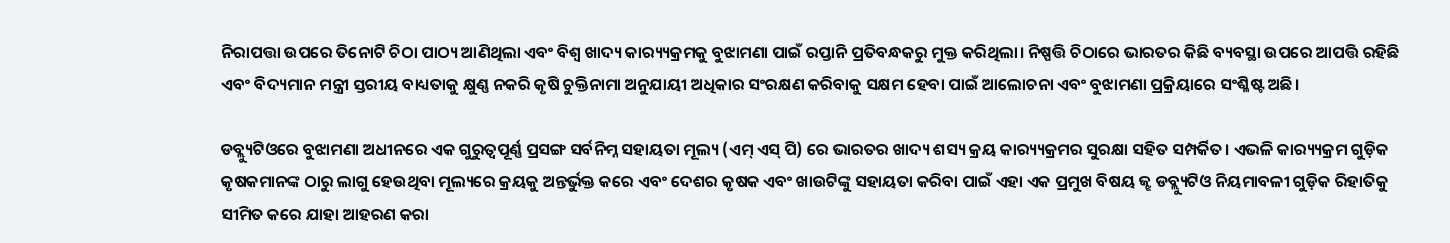ନିରାପତ୍ତା ଉପରେ ତିନୋଟି ଚିଠା ପାଠ୍ୟ ଆଣିଥିଲା ଏବଂ ବିଶ୍ୱ ଖାଦ୍ୟ କାର‌୍ୟ୍ୟକ୍ରମକୁ ବୁଝାମଣା ପାଇଁ ରପ୍ତାନି ପ୍ରତିବନ୍ଧକରୁ ମୁକ୍ତ କରିଥିଲା। ନିଷ୍ପତ୍ତି ଚିଠାରେ ଭାରତର କିଛି ବ୍ୟବସ୍ଥା ଉପରେ ଆପତ୍ତି ରହିଛି ଏବଂ ବିଦ୍ୟମାନ ମନ୍ତ୍ରୀ ସ୍ତରୀୟ ବାଧ୍ୟତାକୁ କ୍ଷୁଣ୍ଣ ନକରି କୃଷି ଚୁକ୍ତିନାମା ଅନୁଯାୟୀ ଅଧିକାର ସଂରକ୍ଷଣ କରିବାକୁ ସକ୍ଷମ ହେବା ପାଇଁ ଆଲୋଚନା ଏବଂ ବୁଝାମଣା ପ୍ରକ୍ରିୟାରେ ସଂଶ୍ଳିଷ୍ଟ ଅଛି।

ଡବ୍ଲ୍ୟୁଟିଓରେ ବୁଝାମଣା ଅଧୀନରେ ଏକ ଗୁରୁତ୍ୱପୂର୍ଣ୍ଣ ପ୍ରସଙ୍ଗ ସର୍ବନିମ୍ନ ସହାୟତା ମୂଲ୍ୟ (ଏମ୍ ଏସ୍ ପି) ରେ ଭାରତର ଖାଦ୍ୟ ଶସ୍ୟ କ୍ରୟ କାର‌୍ୟ୍ୟକ୍ରମର ସୁରକ୍ଷା ସହିତ ସମ୍ପର୍କିତ। ଏଭଳି କାର‌୍ୟ୍ୟକ୍ରମ ଗୁଡ଼ିକ କୃଷକମାନଙ୍କ ଠାରୁ ଲାଗୁ ହେଉଥିବା ମୂଲ୍ୟରେ କ୍ରୟକୁ ଅନ୍ତର୍ଭୁକ୍ତ କରେ ଏବଂ ଦେଶର କୃଷକ ଏବଂ ଖାଉଟିଙ୍କୁ ସହାୟତା କରିବା ପାଇଁ ଏହା ଏକ ପ୍ରମୁଖ ବିଷୟ ଜ୍ଝ ଡବ୍ଲ୍ୟୁଟିଓ ନିୟମାବଳୀ ଗୁଡ଼ିକ ରିହାତିକୁ ସୀମିତ କରେ ଯାହା ଆହରଣ କରା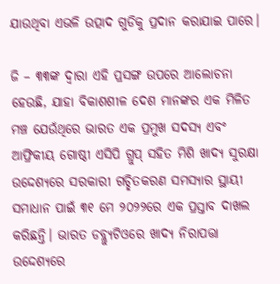ଯାଉଥିବା ଏଭଳି ଉତ୍ପାଦ ଗୁଡିକୁ ପ୍ରଦାନ କରାଯାଇ ପାରେ।

ଜି – ୩୩ଙ୍କ ଦ୍ଵାରା ଏହି ପ୍ରସଙ୍ଗ ଉପରେ ଆଲୋଚନା ହେଉଛି, ଯାହା ବିକାଶଶୀଳ ଦେଶ ମାନଙ୍କର ଏକ ମିଳିତ ମଞ୍ଚ ଯେଉଁଥିରେ ଭାରତ ଏକ ପ୍ରମୁଖ ସଦସ୍ୟ ଏବଂ ଆଫ୍ରିକୀୟ ଗୋଷ୍ଠୀ ଏସିପି ଗ୍ରୁପ୍ ସହିତ ମିଶି ଖାଦ୍ୟ ସୁରକ୍ଷା ଉଦ୍ଦେଶ୍ୟରେ ସରକାରୀ ଗଚ୍ଛିତକରଣ ସମସ୍ୟାର ସ୍ଥାୟୀ ସମାଧାନ ପାଇଁ ୩୧ ମେ ୨୦୨୨ରେ ଏକ ପ୍ରସ୍ତାବ ଦାଖଲ କରିଛନ୍ତି। ଭାରତ ଡବ୍ଲ୍ୟୁଟିଓରେ ଖାଦ୍ୟ ନିରାପତ୍ତା ଉଦ୍ଦେଶ୍ୟରେ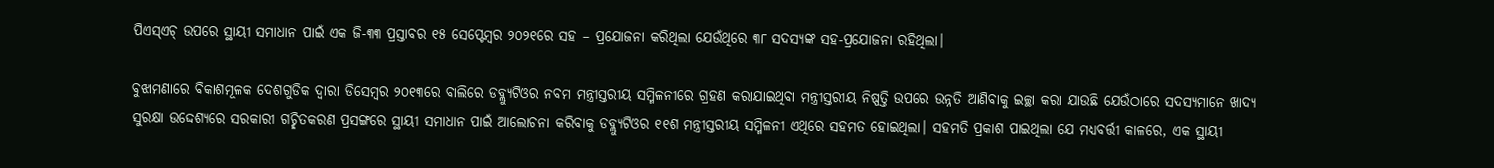ପିଏସ୍ଏଚ୍ ଉପରେ ସ୍ଥାୟୀ ସମାଧାନ ପାଇଁ ଏକ ଜି-୩୩ ପ୍ରସ୍ତାବର ୧୫ ସେପ୍ଟେମ୍ବର ୨୦୨୧ରେ ସହ – ପ୍ରଯୋଜନା କରିଥିଲା ଯେଉଁଥିରେ ୩୮ ସଦସ୍ୟଙ୍କ ସହ-ପ୍ରଯୋଜନା ରହିଥିଲା।

ବୁଝାମଣାରେ ବିକାଶମୂଳକ ଦେଶଗୁଡିକ ଦ୍ଵାରା ଡିସେମ୍ବର ୨୦୧୩ରେ ବାଲିରେ ଡବ୍ଲ୍ୟୁଟିଓର ନବମ ମନ୍ତ୍ରୀସ୍ତରୀୟ ସମ୍ମିଳନୀରେ ଗ୍ରହଣ କରାଯାଇଥିବା ମନ୍ତ୍ରୀସ୍ତରୀୟ ନିଷ୍ପତ୍ତି ଉପରେ ଉନ୍ନତି ଆଣିବାକୁ ଇଚ୍ଛା କରା ଯାଉଛି ଯେଉଁଠାରେ ସଦସ୍ୟମାନେ ଖାଦ୍ୟ ସୁରକ୍ଷା ଉଦ୍ଦେଶ୍ୟରେ ସରକାରୀ ଗଚ୍ଛିତକରଣ ପ୍ରସଙ୍ଗରେ ସ୍ଥାୟୀ ସମାଧାନ ପାଇଁ ଆଲୋଚନା କରିବାକୁ ଡବ୍ଲ୍ୟୁଟିଓର ୧୧ଶ ମନ୍ତ୍ରୀସ୍ତରୀୟ ସମ୍ମିଳନୀ ଏଥିରେ ସହମତ ହୋଇଥିଲା। ସହମତି ପ୍ରକାଶ ପାଇଥିଲା ଯେ ମଧ୍ୟବର୍ତ୍ତୀ କାଳରେ, ଏକ ସ୍ଥାୟୀ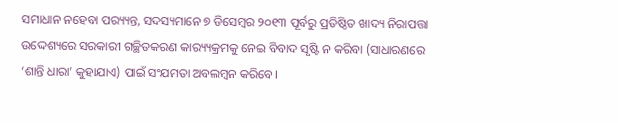ସମାଧାନ ନହେବା ପର‌୍ୟ୍ୟନ୍ତ, ସଦସ୍ୟମାନେ ୭ ଡିସେମ୍ବର ୨୦୧୩ ପୂର୍ବରୁ ପ୍ରତିଷ୍ଠିତ ଖାଦ୍ୟ ନିରାପତ୍ତା ଉଦ୍ଦେଶ୍ୟରେ ସରକାରୀ ଗଚ୍ଛିତକରଣ କାର‌୍ୟ୍ୟକ୍ରମକୁ ନେଇ ବିବାଦ ସୃଷ୍ଟି ନ କରିବା (ସାଧାରଣରେ ‘ଶାନ୍ତି ଧାରା’ କୁହାଯାଏ) ପାଇଁ ସଂଯମତା ଅବଲମ୍ବନ କରିବେ।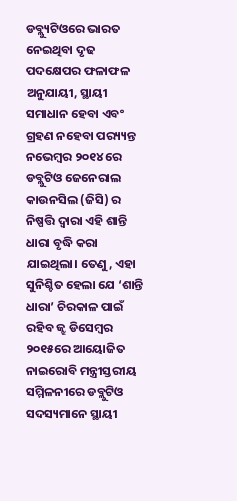ଡବ୍ଲ୍ୟୁଟିଓରେ ଭାରତ ନେଇଥିବା ଦୃଢ ପଦକ୍ଷେପର ଫଳାଫଳ ଅନୁଯାୟୀ, ସ୍ଥାୟୀ ସମାଧାନ ହେବା ଏବଂ ଗ୍ରହଣ ନହେବା ପର‌୍ୟ୍ୟନ୍ତ ନଭେମ୍ବର ୨୦୧୪ ରେ ଡବ୍ଲୁଟିଓ ଜେନେରାଲ କାଉନସିଲ (ଜିସି) ର ନିଷ୍ପତ୍ତି ଦ୍ବାରା ଏହି ଶାନ୍ତି ଧାରା ବୃଦ୍ଧି କରା ଯାଇଥିଲା। ତେଣୁ, ଏହା ସୁନିଶ୍ଚିତ ହେଲା ଯେ ‘ଶାନ୍ତି ଧାରା’ ଚିରକାଳ ପାଇଁ ରହିବ ଜ୍ଝ ଡିସେମ୍ବର ୨୦୧୫ରେ ଆୟୋଜିତ ନାଇରୋବି ମନ୍ତ୍ରୀସ୍ତରୀୟ ସମ୍ମିଳନୀରେ ଡବ୍ଲୁଟିଓ ସଦସ୍ୟମାନେ ସ୍ଥାୟୀ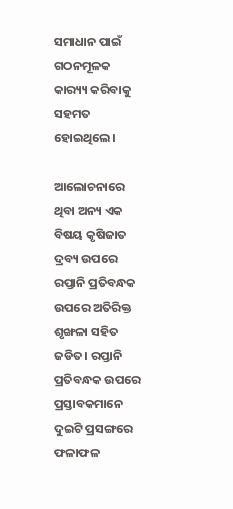ସମାଧାନ ପାଇଁ ଗଠନମୂଳକ କାର‌୍ୟ୍ୟ କରିବାକୁ ସହମତ ହୋଇଥିଲେ।

ଆଲୋଚନାରେ ଥିବା ଅନ୍ୟ ଏକ ବିଷୟ କୃଷିଜାତ ଦ୍ରବ୍ୟ ଉପରେ ରପ୍ତାନି ପ୍ରତିବନ୍ଧକ ଉପରେ ଅତିରିକ୍ତ ଶୃଙ୍ଖଳା ସହିତ ଜଡିତ। ରପ୍ତାନି ପ୍ରତିବନ୍ଧକ ଉପରେ ପ୍ରସ୍ତାବକମାନେ ଦୁଇଟି ପ୍ରସଙ୍ଗରେ ଫଳାଫଳ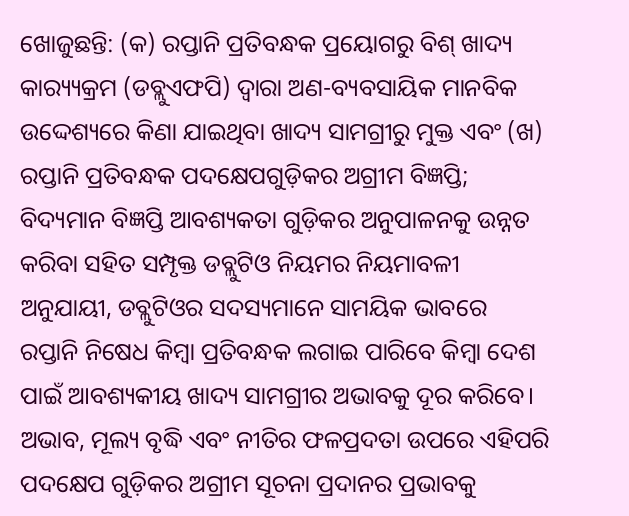ଖୋଜୁଛନ୍ତି: (କ) ରପ୍ତାନି ପ୍ରତିବନ୍ଧକ ପ୍ରୟୋଗରୁ ବିଶ୍ ଖାଦ୍ୟ କାର‌୍ୟ୍ୟକ୍ରମ (ଡବ୍ଲୁଏଫପି) ଦ୍ବାରା ଅଣ-ବ୍ୟବସାୟିକ ମାନବିକ ଉଦ୍ଦେଶ୍ୟରେ କିଣା ଯାଇଥିବା ଖାଦ୍ୟ ସାମଗ୍ରୀରୁ ମୁକ୍ତ ଏବଂ (ଖ) ରପ୍ତାନି ପ୍ରତିବନ୍ଧକ ପଦକ୍ଷେପଗୁଡ଼ିକର ଅଗ୍ରୀମ ବିଜ୍ଞପ୍ତି; ବିଦ୍ୟମାନ ବିଜ୍ଞପ୍ତି ଆବଶ୍ୟକତା ଗୁଡ଼ିକର ଅନୁପାଳନକୁ ଉନ୍ନତ କରିବା ସହିତ ସମ୍ପୃକ୍ତ ଡବ୍ଲୁଟିଓ ନିୟମର ନିୟମାବଳୀ ଅନୁଯାୟୀ, ଡବ୍ଲୁଟିଓର ସଦସ୍ୟମାନେ ସାମୟିକ ଭାବରେ ରପ୍ତାନି ନିଷେଧ କିମ୍ବା ପ୍ରତିବନ୍ଧକ ଲଗାଇ ପାରିବେ କିମ୍ବା ଦେଶ ପାଇଁ ଆବଶ୍ୟକୀୟ ଖାଦ୍ୟ ସାମଗ୍ରୀର ଅଭାବକୁ ଦୂର କରିବେ। ଅଭାବ, ମୂଲ୍ୟ ବୃଦ୍ଧି ଏବଂ ନୀତିର ଫଳପ୍ରଦତା ଉପରେ ଏହିପରି ପଦକ୍ଷେପ ଗୁଡ଼ିକର ଅଗ୍ରୀମ ସୂଚନା ପ୍ରଦାନର ପ୍ରଭାବକୁ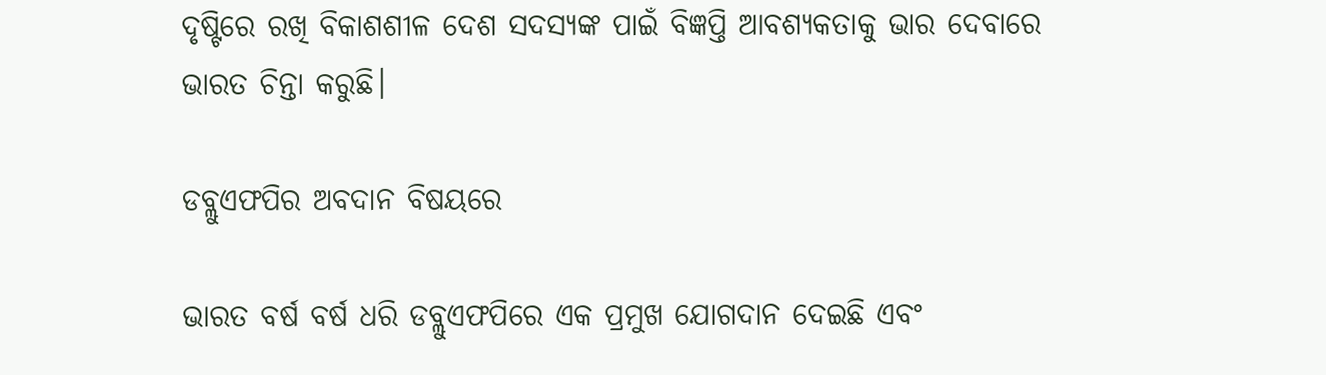ଦୃଷ୍ଟିରେ ରଖି ବିକାଶଶୀଳ ଦେଶ ସଦସ୍ୟଙ୍କ ପାଇଁ ବିଜ୍ଞପ୍ତି ଆବଶ୍ୟକତାକୁ ଭାର ଦେବାରେ ଭାରତ ଚିନ୍ତା କରୁଛି।

ଡବ୍ଲୁଏଫପିର ଅବଦାନ ବିଷୟରେ

ଭାରତ ବର୍ଷ ବର୍ଷ ଧରି ଡବ୍ଲୁଏଫପିରେ ଏକ ପ୍ରମୁଖ ଯୋଗଦାନ ଦେଇଛି ଏବଂ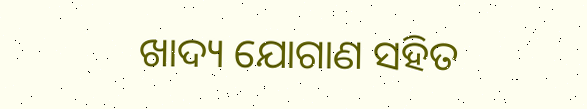ଖାଦ୍ୟ ଯୋଗାଣ ସହିତ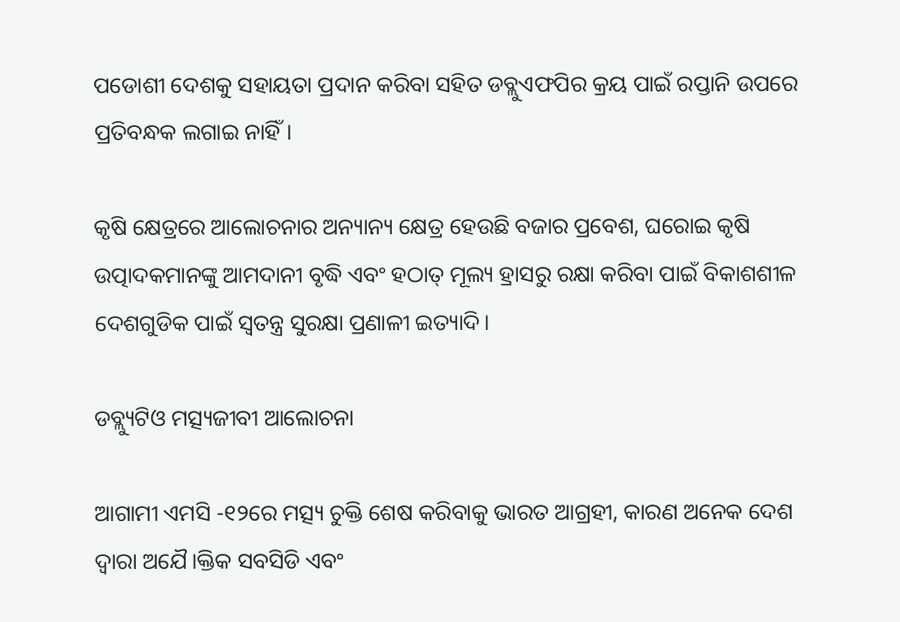ପଡୋଶୀ ଦେଶକୁ ସହାୟତା ପ୍ରଦାନ କରିବା ସହିତ ଡବ୍ଲୁଏଫପିର କ୍ରୟ ପାଇଁ ରପ୍ତାନି ଉପରେ ପ୍ରତିବନ୍ଧକ ଲଗାଇ ନାହିଁ।

କୃଷି କ୍ଷେତ୍ରରେ ଆଲୋଚନାର ଅନ୍ୟାନ୍ୟ କ୍ଷେତ୍ର ହେଉଛି ବଜାର ପ୍ରବେଶ, ଘରୋଇ କୃଷି ଉତ୍ପାଦକମାନଙ୍କୁ ଆମଦାନୀ ବୃଦ୍ଧି ଏବଂ ହଠାତ୍ ମୂଲ୍ୟ ହ୍ରାସରୁ ରକ୍ଷା କରିବା ପାଇଁ ବିକାଶଶୀଳ ଦେଶଗୁଡିକ ପାଇଁ ସ୍ୱତନ୍ତ୍ର ସୁରକ୍ଷା ପ୍ରଣାଳୀ ଇତ୍ୟାଦି।

ଡବ୍ଲ୍ୟୁଟିଓ ମତ୍ସ୍ୟଜୀବୀ ଆଲୋଚନା

ଆଗାମୀ ଏମସି -୧୨ରେ ମତ୍ସ୍ୟ ଚୁକ୍ତି ଶେଷ କରିବାକୁ ଭାରତ ଆଗ୍ରହୀ, କାରଣ ଅନେକ ଦେଶ ଦ୍ୱାରା ଅଯୈ।କ୍ତିକ ସବସିଡି ଏବଂ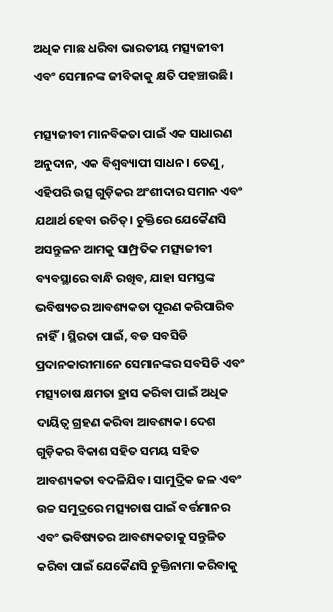ଅଧିକ ମାଛ ଧରିବା ଭାରତୀୟ ମତ୍ସ୍ୟଜୀବୀ ଏବଂ ସେମାନଙ୍କ ଜୀବିକାକୁ କ୍ଷତି ପହଞ୍ଚାଉଛି।

ମତ୍ସ୍ୟଜୀବୀ ମାନବିକତା ପାଇଁ ଏକ ସାଧାରଣ ଅନୁଦାନ, ଏକ ବିଶ୍ୱବ୍ୟାପୀ ସାଧନ। ତେଣୁ, ଏହିପରି ଉତ୍ସ ଗୁଡ଼ିକର ଅଂଶୀଦାର ସମାନ ଏବଂ ଯଥାର୍ଥ ହେବା ଉଚିତ୍। ଚୁକ୍ତିରେ ଯେକୈଣସି ଅସନ୍ତୁଳନ ଆମକୁ ସାମ୍ପ୍ରତିକ ମତ୍ସ୍ୟଜୀବୀ ବ୍ୟବସ୍ଥାରେ ବାନ୍ଧି ରଖିବ, ଯାହା ସମସ୍ତଙ୍କ ଭବିଷ୍ୟତର ଆବଶ୍ୟକତା ପୂରଣ କରିପାରିବ ନାହିଁ। ସ୍ଥିରତା ପାଇଁ, ବଡ ସବସିଡି ପ୍ରଦାନକାରୀମାନେ ସେମାନଙ୍କର ସବସିଡି ଏବଂ ମତ୍ସ୍ୟଚାଷ କ୍ଷମତା ହ୍ରାସ କରିବା ପାଇଁ ଅଧିକ ଦାୟିତ୍ଵ ଗ୍ରହଣ କରିବା ଆବଶ୍ୟକ। ଦେଶ ଗୁଡ଼ିକର ବିକାଶ ସହିତ ସମୟ ସହିତ ଆବଶ୍ୟକତା ବଦଳିଯିବ। ସାମୁଦ୍ରିକ ଜଳ ଏବଂ ଉଚ୍ଚ ସମୁଦ୍ରରେ ମତ୍ସ୍ୟଚାଷ ପାଇଁ ବର୍ତ୍ତମାନର ଏବଂ ଭବିଷ୍ୟତର ଆବଶ୍ୟକତାକୁ ସନ୍ତୁଳିତ କରିବା ପାଇଁ ଯେକୈଣସି ଚୁକ୍ତିନାମା କରିବାକୁ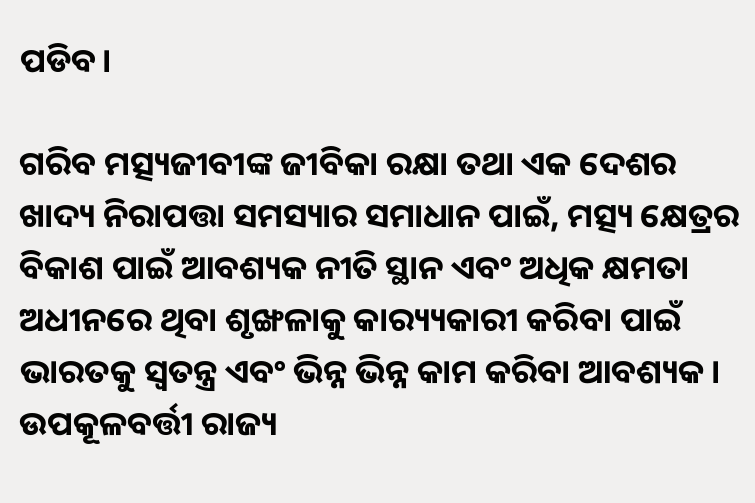ପଡିବ।

ଗରିବ ମତ୍ସ୍ୟଜୀବୀଙ୍କ ଜୀବିକା ରକ୍ଷା ତଥା ଏକ ଦେଶର ଖାଦ୍ୟ ନିରାପତ୍ତା ସମସ୍ୟାର ସମାଧାନ ପାଇଁ, ମତ୍ସ୍ୟ କ୍ଷେତ୍ରର ବିକାଶ ପାଇଁ ଆବଶ୍ୟକ ନୀତି ସ୍ଥାନ ଏବଂ ଅଧିକ କ୍ଷମତା ଅଧୀନରେ ଥିବା ଶୃଙ୍ଖଳାକୁ କାର‌୍ୟ୍ୟକାରୀ କରିବା ପାଇଁ ଭାରତକୁ ସ୍ୱତନ୍ତ୍ର ଏବଂ ଭିନ୍ନ ଭିନ୍ନ କାମ କରିବା ଆବଶ୍ୟକ। ଉପକୂଳବର୍ତ୍ତୀ ରାଜ୍ୟ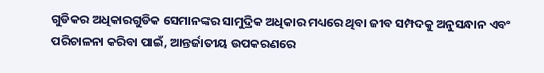ଗୁଡିକର ଅଧିକାରଗୁଡିକ ସେମାନଙ୍କର ସାମୁଦ୍ରିକ ଅଧିକାର ମଧ୍ୟରେ ଥିବା ଜୀବ ସମ୍ପଦକୁ ଅନୁସନ୍ଧାନ ଏବଂ ପରିଚାଳନା କରିବା ପାଇଁ, ଆନ୍ତର୍ଜାତୀୟ ଉପକରଣରେ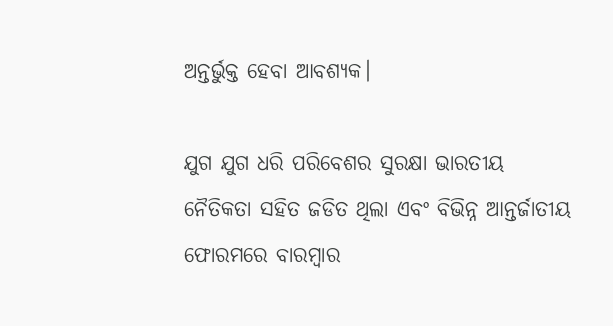ଅନ୍ତର୍ଭୁକ୍ତ ହେବା ଆବଶ୍ୟକ।

ଯୁଗ ଯୁଗ ଧରି ପରିବେଶର ସୁରକ୍ଷା ଭାରତୀୟ ନୈତିକତା ସହିତ ଜଡିତ ଥିଲା ଏବଂ ବିଭିନ୍ନ ଆନ୍ତର୍ଜାତୀୟ ଫୋରମରେ ବାରମ୍ବାର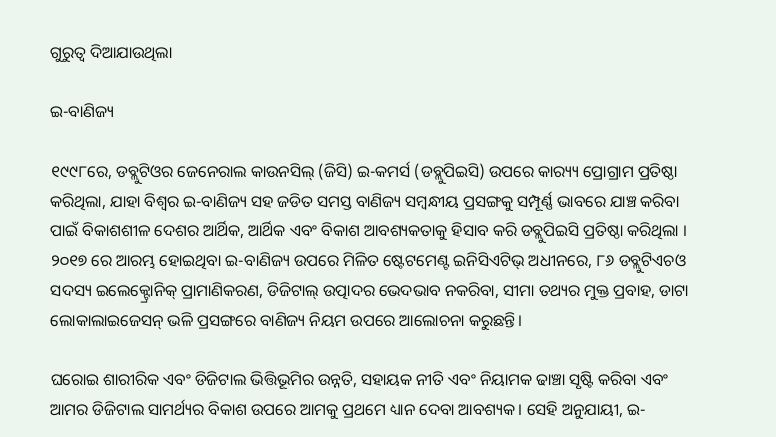ଗୁରୁତ୍ୱ ଦିଆଯାଉଥିଲା

ଇ-ବାଣିଜ୍ୟ

୧୯୯୮ରେ, ଡବ୍ଲୁଟିଓର ଜେନେରାଲ କାଉନସିଲ୍ (ଜିସି) ଇ-କମର୍ସ (ଡବ୍ଲୁପିଇସି) ଉପରେ କାର‌୍ୟ୍ୟ ପ୍ରୋଗ୍ରାମ ପ୍ରତିଷ୍ଠା କରିଥିଲା, ଯାହା ବିଶ୍ଵର ଇ-ବାଣିଜ୍ୟ ସହ ଜଡିତ ସମସ୍ତ ବାଣିଜ୍ୟ ସମ୍ବନ୍ଧୀୟ ପ୍ରସଙ୍ଗକୁ ସମ୍ପୂର୍ଣ୍ଣ ଭାବରେ ଯାଞ୍ଚ କରିବା ପାଇଁ ବିକାଶଶୀଳ ଦେଶର ଆର୍ଥିକ, ଆର୍ଥିକ ଏବଂ ବିକାଶ ଆବଶ୍ୟକତାକୁ ହିସାବ କରି ଡବ୍ଲୁପିଇସି ପ୍ରତିଷ୍ଠା କରିଥିଲା । ୨୦୧୭ ରେ ଆରମ୍ଭ ହୋଇଥିବା ଇ-ବାଣିଜ୍ୟ ଉପରେ ମିଳିତ ଷ୍ଟେଟମେଣ୍ଟ ଇନିସିଏଟିଭ୍ ଅଧୀନରେ, ୮୬ ଡବ୍ଲୁଟିଏଚଓ ସଦସ୍ୟ ଇଲେକ୍ଟ୍ରୋନିକ୍ ପ୍ରାମାଣିକରଣ, ଡିଜିଟାଲ୍ ଉତ୍ପାଦର ଭେଦଭାବ ନକରିବା, ସୀମା ତଥ୍ୟର ମୁକ୍ତ ପ୍ରବାହ, ଡାଟା ଲୋକାଲାଇଜେସନ୍ ଭଳି ପ୍ରସଙ୍ଗରେ ବାଣିଜ୍ୟ ନିୟମ ଉପରେ ଆଲୋଚନା କରୁଛନ୍ତି।

ଘରୋଇ ଶାରୀରିକ ଏବଂ ଡିଜିଟାଲ ଭିତ୍ତିଭୂମିର ଉନ୍ନତି, ସହାୟକ ନୀତି ଏବଂ ନିୟାମକ ଢାଞ୍ଚା ସୃଷ୍ଟି କରିବା ଏବଂ ଆମର ଡିଜିଟାଲ ସାମର୍ଥ୍ୟର ବିକାଶ ଉପରେ ଆମକୁ ପ୍ରଥମେ ଧ୍ୟାନ ଦେବା ଆବଶ୍ୟକ। ସେହି ଅନୁଯାୟୀ, ଇ-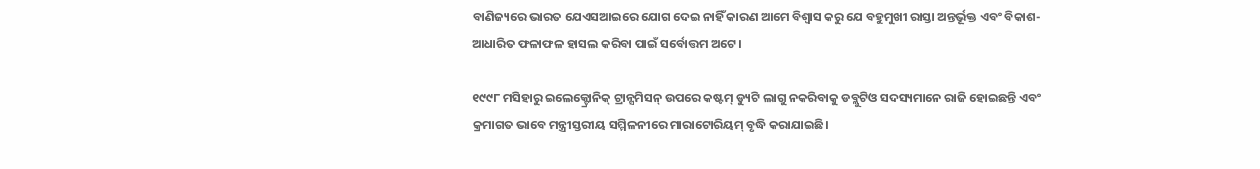ବାଣିଜ୍ୟରେ ଭାରତ ଯେଏସଆଇରେ ଯୋଗ ଦେଇ ନାହିଁ କାରଣ ଆମେ ବିଶ୍ବାସ କରୁ ଯେ ବହୁମୁଖୀ ରାସ୍ତା ଅନ୍ତର୍ଭୂକ୍ତ ଏବଂ ବିକାଶ-ଆଧାରିତ ଫଳାଫଳ ହାସଲ କରିବା ପାଇଁ ସର୍ବୋତ୍ତମ ଅଟେ।

୧୯୯୮ ମସିହାରୁ ଇଲେକ୍ଟ୍ରୋନିକ୍ ଟ୍ରାନ୍ସମିସନ୍ ଉପରେ କଷ୍ଟମ୍ ଡ୍ୟୁଟି ଲାଗୁ ନକରିବାକୁ ଡବ୍ଲୁଟିଓ ସଦସ୍ୟମାନେ ରାଜି ହୋଇଛନ୍ତି ଏବଂ କ୍ରମାଗତ ଭାବେ ମନ୍ତ୍ରୀସ୍ତରୀୟ ସମ୍ମିଳନୀରେ ମାରାଟୋରିୟମ୍ ବୃଦ୍ଧି କରାଯାଇଛି।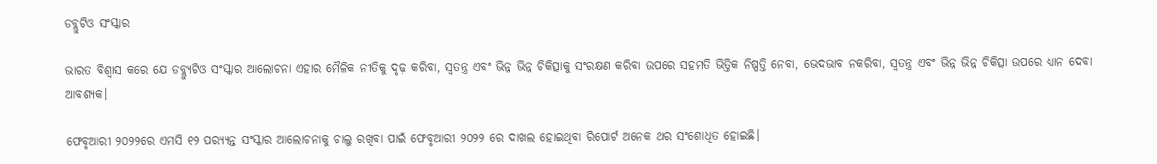ଡବ୍ଲୁଟିଓ ସଂସ୍କାର

ଭାରତ ବିଶ୍ବାସ କରେ ଯେ ଡବ୍ଲ୍ୟୁଟିଓ ସଂସ୍କାର ଆଲୋଚନା ଏହାର ମୈଳିକ ନୀତିକୁ ଦୃଢ଼ କରିବା, ସ୍ବତନ୍ତ୍ର ଏବଂ ଭିନ୍ନ ଭିନ୍ନ ଚିକିତ୍ସାକୁ ସଂରକ୍ଷଣ କରିବା ଉପରେ ସହମତି ଭିତ୍ତିକ ନିଷ୍ପତ୍ତି ନେବା, ଭେଦଭାବ ନକରିବା, ସ୍ବତନ୍ତ୍ର ଏବଂ ଭିନ୍ନ ଭିନ୍ନ ଚିକିତ୍ସା ଉପରେ ଧ୍ୟାନ ଦେବା ଆବଶ୍ୟକ।

ଫେବୃଆରୀ ୨୦୨୨ରେ ଏମସି ୧୨ ପର‌୍ୟ୍ୟନ୍ତ ସଂସ୍କାର ଆଲୋଚନାକୁ ଚାଲୁ ରଖିବା ପାଇଁ ଫେବୃଆରୀ ୨୦୨୨ ରେ ଦାଖଲ ହୋଇଥିବା ରିପୋର୍ଟ ଅନେକ ଥର ସଂଶୋଧିତ ହୋଇଛି।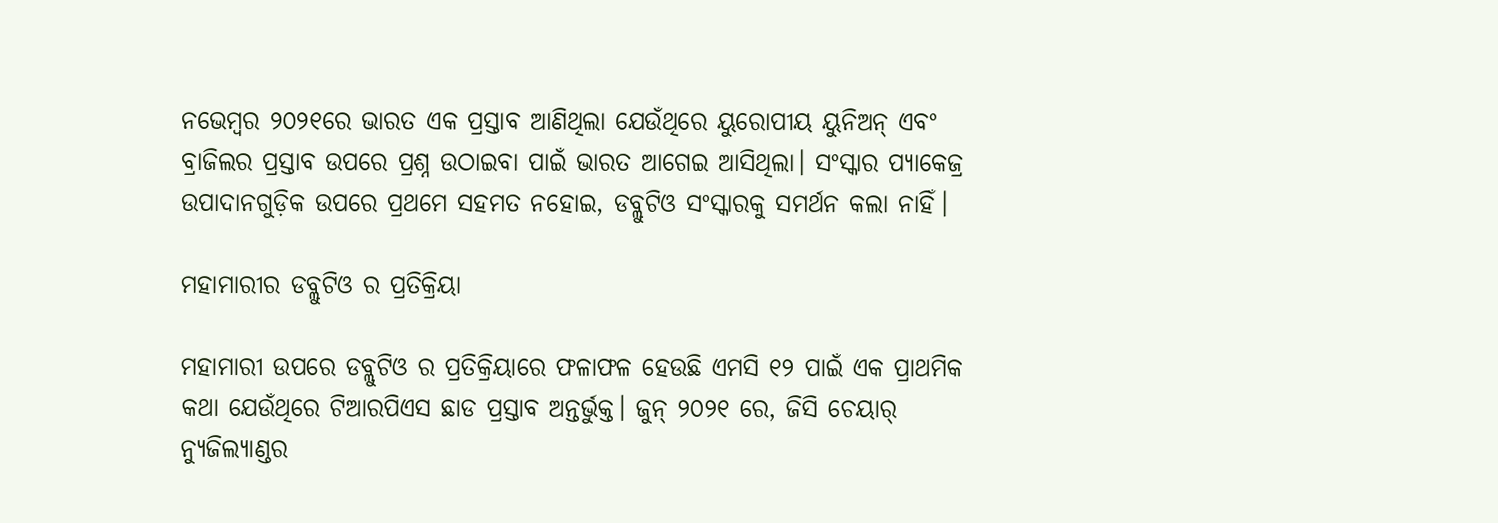ନଭେମ୍ବର ୨୦୨୧ରେ ଭାରତ ଏକ ପ୍ରସ୍ତାବ ଆଣିଥିଲା ଯେଉଁଥିରେ ୟୁରୋପୀୟ ୟୁନିଅନ୍ ଏବଂ ବ୍ରାଜିଲର ପ୍ରସ୍ତାବ ଉପରେ ପ୍ରଶ୍ନ ଉଠାଇବା ପାଇଁ ଭାରତ ଆଗେଇ ଆସିଥିଲା। ସଂସ୍କାର ପ୍ୟାକେଜ୍ର ଉପାଦାନଗୁଡ଼ିକ ଉପରେ ପ୍ରଥମେ ସହମତ ନହୋଇ, ଡବ୍ଲୁଟିଓ ସଂସ୍କାରକୁ ସମର୍ଥନ କଲା ନାହିଁ।

ମହାମାରୀର ଡବ୍ଲୁଟିଓ ର ପ୍ରତିକ୍ରିୟା

ମହାମାରୀ ଉପରେ ଡବ୍ଲୁଟିଓ ର ପ୍ରତିକ୍ରିୟାରେ ଫଳାଫଳ ହେଉଛି ଏମସି ୧୨ ପାଇଁ ଏକ ପ୍ରାଥମିକ କଥା ଯେଉଁଥିରେ ଟିଆରପିଏସ ଛାଡ ପ୍ରସ୍ତାବ ଅନ୍ତର୍ଭୁକ୍ତ। ଜୁନ୍ ୨୦୨୧ ରେ, ଜିସି ଚେୟାର୍ ନ୍ୟୁଜିଲ୍ୟାଣ୍ଡର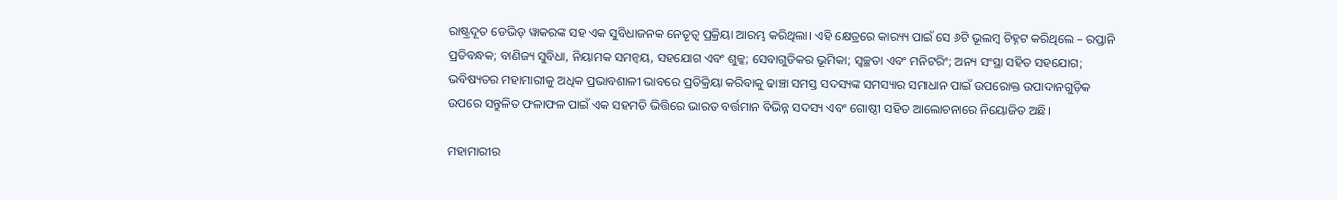ରାଷ୍ଟ୍ରଦୂତ ଡେଭିଡ୍ ୱାକରଙ୍କ ସହ ଏକ ସୁବିଧାଜନକ ନେତୃତ୍ୱ ପ୍ରକ୍ରିୟା ଆରମ୍ଭ କରିଥିଲା। ଏହି କ୍ଷେତ୍ରରେ କାର‌୍ୟ୍ୟ ପାଇଁ ସେ ୬ଟି ଭୂଲମ୍ବ ଚିହ୍ନଟ କରିଥିଲେ – ରପ୍ତାନି ପ୍ରତିବନ୍ଧକ; ବାଣିଜ୍ୟ ସୁବିଧା, ନିୟାମକ ସମନ୍ୱୟ, ସହଯୋଗ ଏବଂ ଶୁଳ୍କ; ସେବାଗୁଡିକର ଭୂମିକା; ସ୍ୱଚ୍ଛତା ଏବଂ ମନିଟରିଂ; ଅନ୍ୟ ସଂସ୍ଥା ସହିତ ସହଯୋଗ; ଭବିଷ୍ୟତର ମହାମାରୀକୁ ଅଧିକ ପ୍ରଭାବଶାଳୀ ଭାବରେ ପ୍ରତିକ୍ରିୟା କରିବାକୁ ଢାଞ୍ଚା ସମସ୍ତ ସଦସ୍ୟଙ୍କ ସମସ୍ୟାର ସମାଧାନ ପାଇଁ ଉପରୋକ୍ତ ଉପାଦାନଗୁଡ଼ିକ ଉପରେ ସନ୍ତୁଳିତ ଫଳାଫଳ ପାଇଁ ଏକ ସହମତି ଭିତ୍ତିରେ ଭାରତ ବର୍ତ୍ତମାନ ବିଭିନ୍ନ ସଦସ୍ୟ ଏବଂ ଗୋଷ୍ଠୀ ସହିତ ଆଲୋଚନାରେ ନିୟୋଜିତ ଅଛି।

ମହାମାରୀର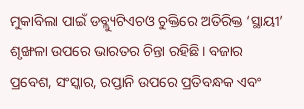ମୁକାବିଲା ପାଇଁ ଡବ୍ଲ୍ୟୁଟିଏଚଓ ଚୁକ୍ତିରେ ଅତିରିକ୍ତ ‘ସ୍ଥାୟୀ’ ଶୃଙ୍ଖଳା ଉପରେ ଭାରତର ଚିନ୍ତା ରହିଛି। ବଜାର ପ୍ରବେଶ, ସଂସ୍କାର, ରପ୍ତାନି ଉପରେ ପ୍ରତିବନ୍ଧକ ଏବଂ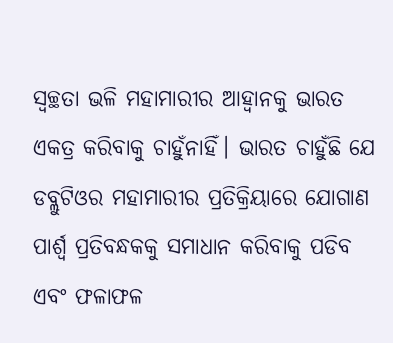ସ୍ୱଚ୍ଛତା ଭଳି ମହାମାରୀର ଆହ୍ବାନକୁ ଭାରତ ଏକତ୍ର କରିବାକୁ ଚାହୁଁନାହିଁ। ଭାରତ ଚାହୁଁଛି ଯେ ଡବ୍ଲୁଟିଓର ମହାମାରୀର ପ୍ରତିକ୍ରିୟାରେ ଯୋଗାଣ ପାର୍ଶ୍ୱ ପ୍ରତିବନ୍ଧକକୁ ସମାଧାନ କରିବାକୁ ପଡିବ ଏବଂ ଫଳାଫଳ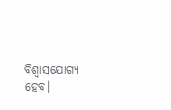ବିଶ୍ବାସଯୋଗ୍ୟ ହେବ।